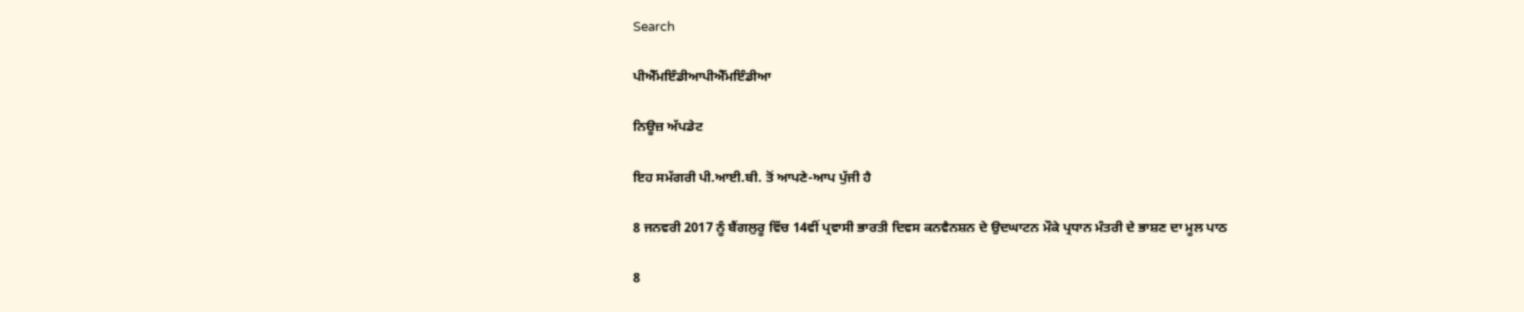Search

ਪੀਐੱਮਇੰਡੀਆਪੀਐੱਮਇੰਡੀਆ

ਨਿਊਜ਼ ਅੱਪਡੇਟ

ਇਹ ਸਮੱਗਰੀ ਪੀ.ਆਈ.ਬੀ. ਤੋਂ ਆਪਣੇ-ਆਪ ਪੁੱਜੀ ਹੈ

8 ਜਨਵਰੀ 2017 ਨੂੰ ਬੈਂਗਲੁਰੂ ਵਿੱਚ 14ਵੀਂ ਪ੍ਰਵਾਸੀ ਭਾਰਤੀ ਦਿਵਸ ਕਨਵੈਨਸ਼ਨ ਦੇ ਉਦਘਾਟਨ ਮੌਕੇ ਪ੍ਰਧਾਨ ਮੰਤਰੀ ਦੇ ਭਾਸ਼ਣ ਦਾ ਮੂਲ ਪਾਠ

8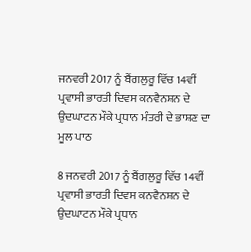ਜਨਵਰੀ 2017 ਨੂੰ ਬੈਂਗਲੁਰੂ ਵਿੱਚ 14ਵੀਂ ਪ੍ਰਵਾਸੀ ਭਾਰਤੀ ਦਿਵਸ ਕਨਵੈਨਸ਼ਨ ਦੇ ਉਦਘਾਟਨ ਮੌਕੇ ਪ੍ਰਧਾਨ ਮੰਤਰੀ ਦੇ ਭਾਸ਼ਣ ਦਾ ਮੂਲ ਪਾਠ

8 ਜਨਵਰੀ 2017 ਨੂੰ ਬੈਂਗਲੁਰੂ ਵਿੱਚ 14ਵੀਂ ਪ੍ਰਵਾਸੀ ਭਾਰਤੀ ਦਿਵਸ ਕਨਵੈਨਸ਼ਨ ਦੇ ਉਦਘਾਟਨ ਮੌਕੇ ਪ੍ਰਧਾਨ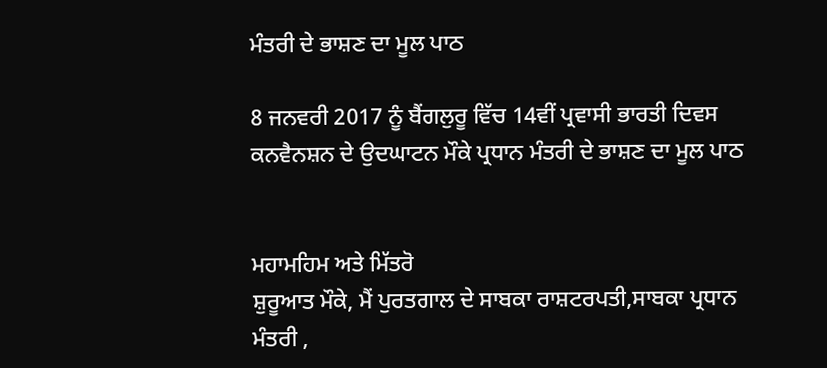ਮੰਤਰੀ ਦੇ ਭਾਸ਼ਣ ਦਾ ਮੂਲ ਪਾਠ

8 ਜਨਵਰੀ 2017 ਨੂੰ ਬੈਂਗਲੁਰੂ ਵਿੱਚ 14ਵੀਂ ਪ੍ਰਵਾਸੀ ਭਾਰਤੀ ਦਿਵਸ ਕਨਵੈਨਸ਼ਨ ਦੇ ਉਦਘਾਟਨ ਮੌਕੇ ਪ੍ਰਧਾਨ ਮੰਤਰੀ ਦੇ ਭਾਸ਼ਣ ਦਾ ਮੂਲ ਪਾਠ


ਮਹਾਮਹਿਮ ਅਤੇ ਮਿੱਤਰੋ
ਸ਼ੁਰੂਆਤ ਮੌਕੇ, ਮੈਂ ਪੁਰਤਗਾਲ ਦੇ ਸਾਬਕਾ ਰਾਸ਼ਟਰਪਤੀ,ਸਾਬਕਾ ਪ੍ਰਧਾਨ ਮੰਤਰੀ ,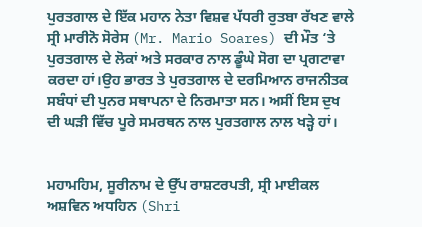ਪੁਰਤਗਾਲ ਦੇ ਇੱਕ ਮਹਾਨ ਨੇਤਾ ਵਿਸ਼ਵ ਪੱਧਰੀ ਰੁਤਬਾ ਰੱਖਣ ਵਾਲੇ ਸ੍ਰੀ ਮਾਰੀਨੋ ਸੋਰੇਸ (Mr. Mario Soares) ਦੀ ਮੌਤ ‘ਤੇ ਪੁਰਤਗਾਲ ਦੇ ਲੋਕਾਂ ਅਤੇ ਸਰਕਾਰ ਨਾਲ ਡੂੰਘੇ ਸੋਗ ਦਾ ਪ੍ਰਗਟਾਵਾ ਕਰਦਾ ਹਾਂ।ਉਹ ਭਾਰਤ ਤੇ ਪੁਰਤਗਾਲ ਦੇ ਦਰਮਿਆਨ ਰਾਜਨੀਤਕ ਸਬੰਧਾਂ ਦੀ ਪੁਨਰ ਸਥਾਪਨਾ ਦੇ ਨਿਰਮਾਤਾ ਸਨ। ਅਸੀਂ ਇਸ ਦੁਖ ਦੀ ਘੜੀ ਵਿੱਚ ਪੂਰੇ ਸਮਰਥਨ ਨਾਲ ਪੁਰਤਗਾਲ ਨਾਲ ਖੜ੍ਹੇ ਹਾਂ।


ਮਹਾਮਹਿਮ, ਸੂਰੀਨਾਮ ਦੇ ਉੱਪ ਰਾਸ਼ਟਰਪਤੀ, ਸ੍ਰੀ ਮਾਈਕਲ ਅਸ਼ਵਿਨ ਅਧਹਿਨ (Shri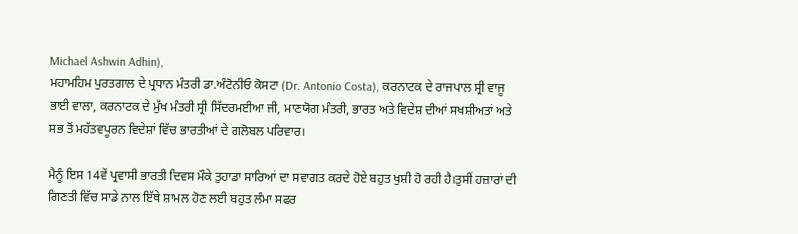Michael Ashwin Adhin),
ਮਹਾਮਹਿਮ ਪੁਰਤਗਾਲ ਦੇ ਪ੍ਰਧਾਨ ਮੰਤਰੀ ਡਾ.ਅੰਟੋਨੀਓ ਕੋਸਟਾ (Dr. Antonio Costa), ਕਰਨਾਟਕ ਦੇ ਰਾਜਪਾਲ ਸ੍ਰੀ ਵਾਜੂ ਭਾਈ ਵਾਲਾ, ਕਰਨਾਟਕ ਦੇ ਮੁੱਖ ਮੰਤਰੀ ਸ੍ਰੀ ਸਿੱਦਰਮਈਆ ਜੀ, ਮਾਣਯੋਗ ਮੰਤਰੀ, ਭਾਰਤ ਅਤੇ ਵਿਦੇਸ਼ ਦੀਆਂ ਸਖਸ਼ੀਅਤਾਂ ਅਤੇ ਸਭ ਤੋਂ ਮਹੱਤਵਪੂਰਨ ਵਿਦੇਸ਼ਾਂ ਵਿੱਚ ਭਾਰਤੀਆਂ ਦੇ ਗਲੋਬਲ ਪਰਿਵਾਰ।

ਮੈਨੂੰ ਇਸ 14ਵੇਂ ਪ੍ਰਵਾਸੀ ਭਾਰਤੀ ਦਿਵਸ ਮੌਕੇ ਤੁਹਾਡਾ ਸਾਰਿਆਂ ਦਾ ਸਵਾਗਤ ਕਰਦੇ ਹੋਏ ਬਹੁਤ ਖੁਸ਼ੀ ਹੋ ਰਹੀ ਹੈ।ਤੁਸੀਂ ਹਜ਼ਾਰਾਂ ਦੀ ਗਿਣਤੀ ਵਿੱਚ ਸਾਡੇ ਨਾਲ ਇੱਥੇ ਸ਼ਾਮਲ ਹੋਣ ਲਈ ਬਹੁਤ ਲੰਮਾ ਸਫਰ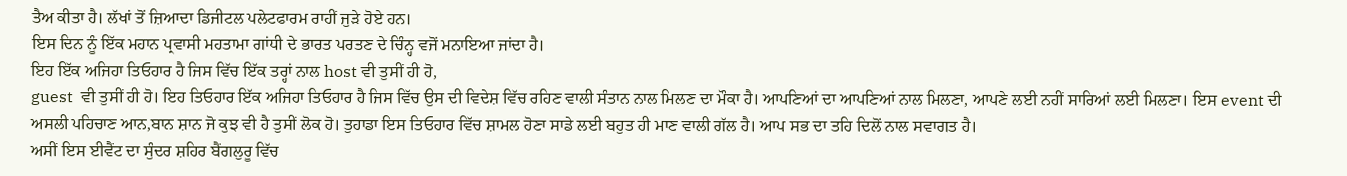ਤੈਅ ਕੀਤਾ ਹੈ। ਲੱਖਾਂ ਤੋਂ ਜ਼ਿਆਦਾ ਡਿਜੀਟਲ ਪਲੇਟਫਾਰਮ ਰਾਹੀਂ ਜੁੜੇ ਹੋਏ ਹਨ।
ਇਸ ਦਿਨ ਨੂੰ ਇੱਕ ਮਹਾਨ ਪ੍ਰਵਾਸੀ ਮਹਤਾਮਾ ਗਾਂਧੀ ਦੇ ਭਾਰਤ ਪਰਤਣ ਦੇ ਚਿੰਨ੍ਹ ਵਜੋਂ ਮਨਾਇਆ ਜਾਂਦਾ ਹੈ।
ਇਹ ਇੱਕ ਅਜਿਹਾ ਤਿਓਹਾਰ ਹੈ ਜਿਸ ਵਿੱਚ ਇੱਕ ਤਰ੍ਹਾਂ ਨਾਲ host ਵੀ ਤੁਸੀਂ ਹੀ ਹੋ,
guest  ਵੀ ਤੁਸੀਂ ਹੀ ਹੋ। ਇਹ ਤਿਓਹਾਰ ਇੱਕ ਅਜਿਹਾ ਤਿਓਹਾਰ ਹੈ ਜਿਸ ਵਿੱਚ ਉਸ ਦੀ ਵਿਦੇਸ਼ ਵਿੱਚ ਰਹਿਣ ਵਾਲੀ ਸੰਤਾਨ ਨਾਲ ਮਿਲਣ ਦਾ ਮੌਕਾ ਹੈ। ਆਪਣਿਆਂ ਦਾ ਆਪਣਿਆਂ ਨਾਲ ਮਿਲਣਾ, ਆਪਣੇ ਲਈ ਨਹੀਂ ਸਾਰਿਆਂ ਲਈ ਮਿਲਣਾ। ਇਸ event ਦੀ ਅਸਲੀ ਪਹਿਚਾਣ ਆਨ,ਬਾਨ ਸ਼ਾਨ ਜੋ ਕੁਝ ਵੀ ਹੈ ਤੁਸੀਂ ਲੋਕ ਹੋ। ਤੁਹਾਡਾ ਇਸ ਤਿਓਹਾਰ ਵਿੱਚ ਸ਼ਾਮਲ ਹੋਣਾ ਸਾਡੇ ਲਈ ਬਹੁਤ ਹੀ ਮਾਣ ਵਾਲੀ ਗੱਲ ਹੈ। ਆਪ ਸਭ ਦਾ ਤਹਿ ਦਿਲੋਂ ਨਾਲ ਸਵਾਗਤ ਹੈ।
ਅਸੀਂ ਇਸ ਈਵੈਂਟ ਦਾ ਸੁੰਦਰ ਸ਼ਹਿਰ ਬੈਂਗਲੁਰੂ ਵਿੱਚ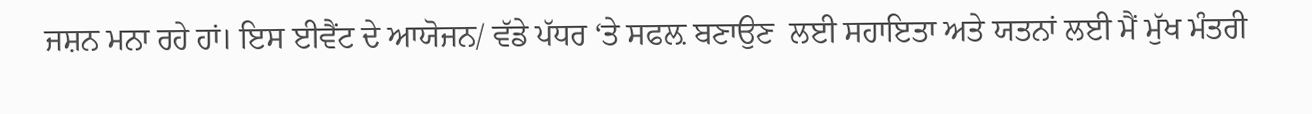ਜਸ਼ਨ ਮਨਾ ਰਹੇ ਹਾਂ। ਇਸ ਈਵੈਂਟ ਦੇ ਆਯੋਜਨ/ ਵੱਡੇ ਪੱਧਰ ‘ਤੇ ਸਫਲ਼ ਬਣਾਉਣ  ਲਈ ਸਹਾਇਤਾ ਅਤੇ ਯਤਨਾਂ ਲਈ ਮੈਂ ਮੁੱਖ ਮੰਤਰੀ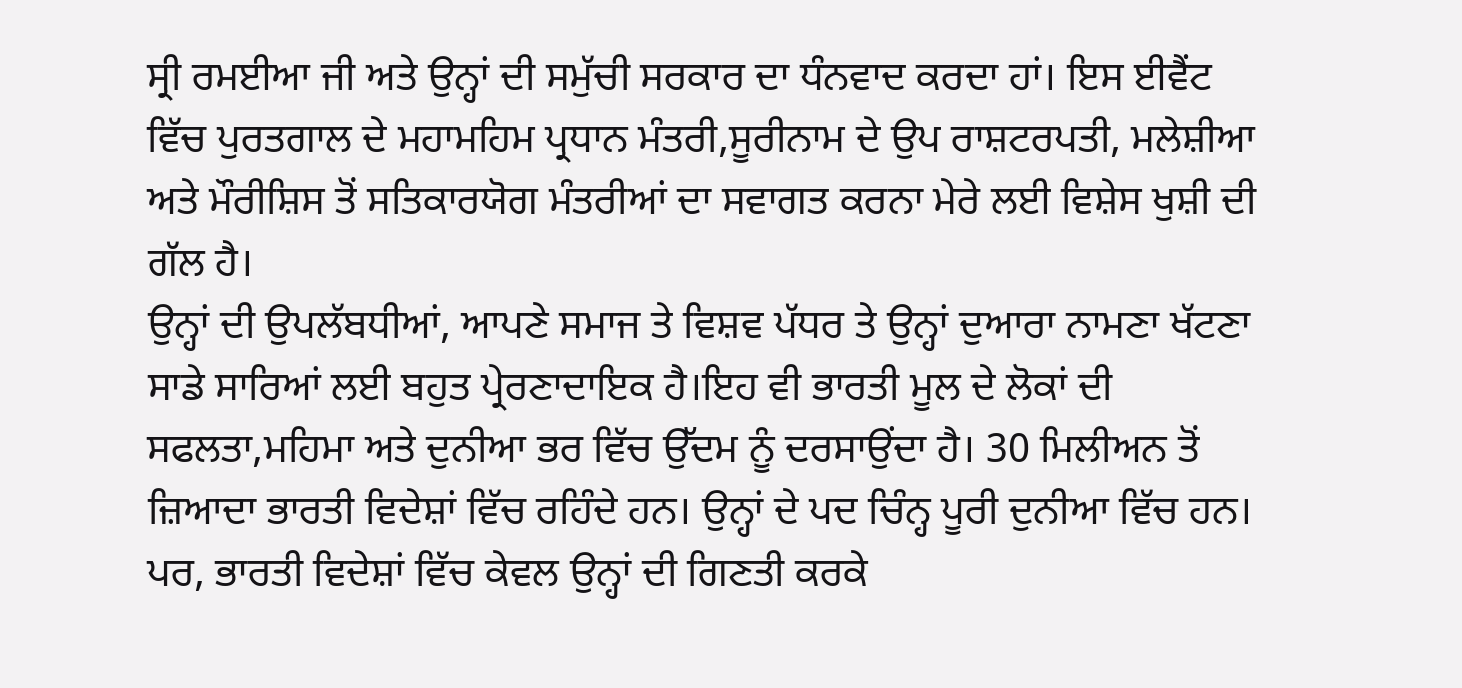ਸ੍ਰੀ ਰਮਈਆ ਜੀ ਅਤੇ ਉਨ੍ਹਾਂ ਦੀ ਸਮੁੱਚੀ ਸਰਕਾਰ ਦਾ ਧੰਨਵਾਦ ਕਰਦਾ ਹਾਂ। ਇਸ ਈਵੈਂਟ ਵਿੱਚ ਪੁਰਤਗਾਲ ਦੇ ਮਹਾਮਹਿਮ ਪ੍ਰਧਾਨ ਮੰਤਰੀ,ਸੂਰੀਨਾਮ ਦੇ ਉਪ ਰਾਸ਼ਟਰਪਤੀ, ਮਲੇਸ਼ੀਆ ਅਤੇ ਮੌਰੀਸ਼ਿਸ ਤੋਂ ਸਤਿਕਾਰਯੋਗ ਮੰਤਰੀਆਂ ਦਾ ਸਵਾਗਤ ਕਰਨਾ ਮੇਰੇ ਲਈ ਵਿਸ਼ੇਸ ਖੁਸ਼ੀ ਦੀ ਗੱਲ ਹੈ।
ਉਨ੍ਹਾਂ ਦੀ ਉਪਲੱਬਧੀਆਂ, ਆਪਣੇ ਸਮਾਜ ਤੇ ਵਿਸ਼ਵ ਪੱਧਰ ਤੇ ਉਨ੍ਹਾਂ ਦੁਆਰਾ ਨਾਮਣਾ ਖੱਟਣਾ ਸਾਡੇ ਸਾਰਿਆਂ ਲਈ ਬਹੁਤ ਪ੍ਰੇਰਣਾਦਾਇਕ ਹੈ।ਇਹ ਵੀ ਭਾਰਤੀ ਮੂਲ ਦੇ ਲੋਕਾਂ ਦੀ ਸਫਲਤਾ,ਮਹਿਮਾ ਅਤੇ ਦੁਨੀਆ ਭਰ ਵਿੱਚ ਉੱਦਮ ਨੂੰ ਦਰਸਾਉਂਦਾ ਹੈ। 30 ਮਿਲੀਅਨ ਤੋਂ ਜ਼ਿਆਦਾ ਭਾਰਤੀ ਵਿਦੇਸ਼ਾਂ ਵਿੱਚ ਰਹਿੰਦੇ ਹਨ। ਉਨ੍ਹਾਂ ਦੇ ਪਦ ਚਿੰਨ੍ਹ ਪੂਰੀ ਦੁਨੀਆ ਵਿੱਚ ਹਨ। ਪਰ, ਭਾਰਤੀ ਵਿਦੇਸ਼ਾਂ ਵਿੱਚ ਕੇਵਲ ਉਨ੍ਹਾਂ ਦੀ ਗਿਣਤੀ ਕਰਕੇ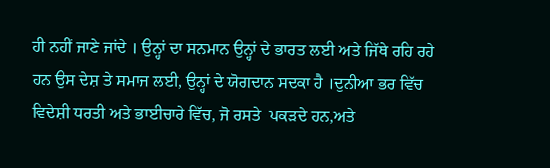ਹੀ ਨਹੀਂ ਜਾਣੇ ਜਾਂਦੇ । ਉਨ੍ਹਾਂ ਦਾ ਸਨਮਾਨ ਉਨ੍ਹਾਂ ਦੇ ਭਾਰਤ ਲਈ ਅਤੇ ਜਿੱਥੇ ਰਹਿ ਰਹੇ ਹਨ ਉਸ ਦੇਸ਼ ਤੇ ਸਮਾਜ ਲਈ, ਉਨ੍ਹਾਂ ਦੇ ਯੋਗਦਾਨ ਸਦਕਾ ਹੈ ।ਦੁਨੀਆ ਭਰ ਵਿੱਚ ਵਿਦੇਸ਼ੀ ਧਰਤੀ ਅਤੇ ਭਾਈਚਾਰੇ ਵਿੱਚ, ਜੋ ਰਸਤੇ  ਪਕੜਦੇ ਹਨ,ਅਤੇ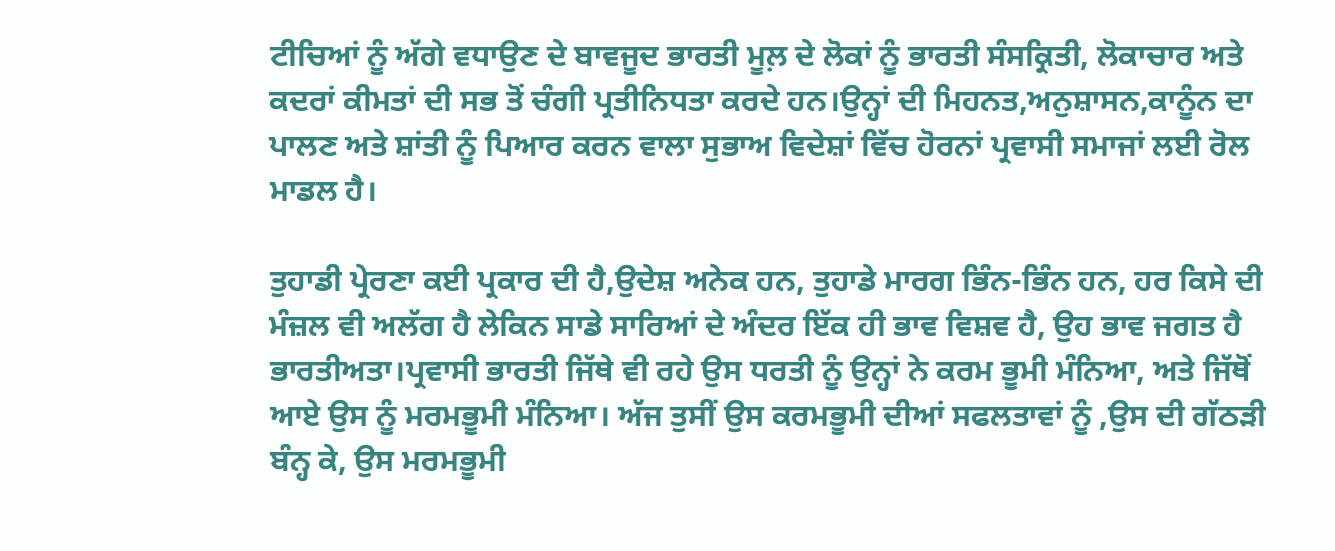ਟੀਚਿਆਂ ਨੂੰ ਅੱਗੇ ਵਧਾਉਣ ਦੇ ਬਾਵਜੂਦ ਭਾਰਤੀ ਮੂਲ਼ ਦੇ ਲੋਕਾਂ ਨੂੰ ਭਾਰਤੀ ਸੰਸਕ੍ਰਿਤੀ, ਲੋਕਾਚਾਰ ਅਤੇ ਕਦਰਾਂ ਕੀਮਤਾਂ ਦੀ ਸਭ ਤੋਂ ਚੰਗੀ ਪ੍ਰਤੀਨਿਧਤਾ ਕਰਦੇ ਹਨ।ਉਨ੍ਹਾਂ ਦੀ ਮਿਹਨਤ,ਅਨੁਸ਼ਾਸਨ,ਕਾਨੂੰਨ ਦਾ ਪਾਲਣ ਅਤੇ ਸ਼ਾਂਤੀ ਨੂੰ ਪਿਆਰ ਕਰਨ ਵਾਲਾ ਸੁਭਾਅ ਵਿਦੇਸ਼ਾਂ ਵਿੱਚ ਹੋਰਨਾਂ ਪ੍ਰਵਾਸੀ ਸਮਾਜਾਂ ਲਈ ਰੋਲ ਮਾਡਲ ਹੈ।

ਤੁਹਾਡੀ ਪ੍ਰੇਰਣਾ ਕਈ ਪ੍ਰਕਾਰ ਦੀ ਹੈ,ਉਦੇਸ਼ ਅਨੇਕ ਹਨ, ਤੁਹਾਡੇ ਮਾਰਗ ਭਿੰਨ-ਭਿੰਨ ਹਨ, ਹਰ ਕਿਸੇ ਦੀ ਮੰਜ਼ਲ ਵੀ ਅਲੱਗ ਹੈ ਲੇਕਿਨ ਸਾਡੇ ਸਾਰਿਆਂ ਦੇ ਅੰਦਰ ਇੱਕ ਹੀ ਭਾਵ ਵਿਸ਼ਵ ਹੈ, ਉਹ ਭਾਵ ਜਗਤ ਹੈ ਭਾਰਤੀਅਤਾ।ਪ੍ਰਵਾਸੀ ਭਾਰਤੀ ਜਿੱਥੇ ਵੀ ਰਹੇ ਉਸ ਧਰਤੀ ਨੂੰ ਉਨ੍ਹਾਂ ਨੇ ਕਰਮ ਭੂਮੀ ਮੰਨਿਆ, ਅਤੇ ਜਿੱਥੋਂ ਆਏ ਉਸ ਨੂੰ ਮਰਮਭੂਮੀ ਮੰਨਿਆ। ਅੱਜ ਤੁਸੀਂ ਉਸ ਕਰਮਭੂਮੀ ਦੀਆਂ ਸਫਲਤਾਵਾਂ ਨੂੰ ,ਉਸ ਦੀ ਗੱਠੜੀ ਬੰਨ੍ਹ ਕੇ, ਉਸ ਮਰਮਭੂਮੀ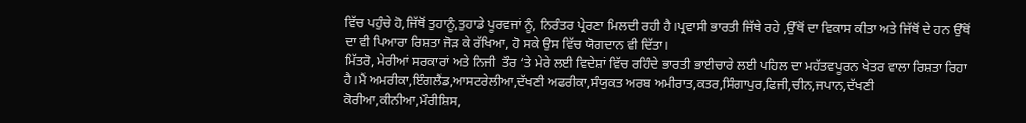ਵਿੱਚ ਪਹੁੰਚੇ ਹੋ,ਜਿੱਥੋਂ ਤੁਹਾਨੂੰ,ਤੁਹਾਡੇ ਪੂਰਵਜਾਂ ਨੂੰ, ਨਿਰੰਤਰ ਪ੍ਰੇਰਣਾ ਮਿਲਦੀ ਰਹੀ ਹੈ।ਪ੍ਰਵਾਸੀ ਭਾਰਤੀ ਜਿੱਥੇ ਰਹੇ ,ਉੱਥੋਂ ਦਾ ਵਿਕਾਸ ਕੀਤਾ ਅਤੇ ਜਿੱਥੋਂ ਦੇ ਹਨ ਉੱਥੋਂ ਦਾ ਵੀ ਪਿਆਰਾ ਰਿਸ਼ਤਾ ਜੋੜ ਕੇ ਰੱਖਿਆ, ਹੋ ਸਕੇ ਉਸ ਵਿੱਚ ਯੋਗਦਾਨ ਵੀ ਦਿੱਤਾ।
ਮਿੱਤਰੋ, ਮੇਰੀਆਂ ਸਰਕਾਰਾਂ ਅਤੇ ਨਿਜੀ  ਤੌਰ ‘ਤੇ ਮੇਰੇ ਲਈ ਵਿਦੇਸ਼ਾਂ ਵਿੱਚ ਰਹਿੰਦੇ ਭਾਰਤੀ ਭਾਈਚਾਰੇ ਲਈ ਪਹਿਲ ਦਾ ਮਹੱਤਵਪੂਰਨ ਖੇਤਰ ਵਾਲਾ ਰਿਸ਼ਤਾ ਰਿਹਾ ਹੈ।ਮੈਂ ਅਮਰੀਕਾ,ਇੰਗਲੈਂਡ,ਆਸਟਰੇਲੀਆ,ਦੱਖਣੀ ਅਫਰੀਕਾ,ਸੰਯੁਕਤ ਅਰਬ ਅਮੀਰਾਤ,ਕਤਰ,ਸਿੰਗਾਪੁਰ,ਫਿਜੀ,ਚੀਨ,ਜਪਾਨ,ਦੱਖਣੀ ਕੋਰੀਆ,ਕੀਨੀਆ,ਮੌਰੀਸ਼ਿਸ,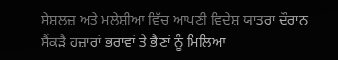ਸੇਸ਼ਲਜ਼ ਅਤੇ ਮਲੇਸ਼ੀਆ ਵਿੱਚ ਆਪਣੀ ਵਿਦੇਸ਼ ਯਾਤਰਾ ਦੌਰਾਨ ਸੈਂਕੜੈ ਹਜ਼ਾਰਾਂ ਭਰਾਵਾਂ ਤੇ ਭੈਣਾਂ ਨੂੰ ਮਿਲਿਆ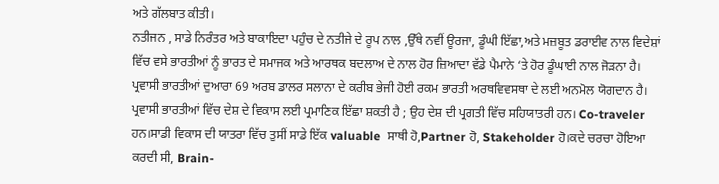ਅਤੇ ਗੱਲਬਾਤ ਕੀਤੀ।
ਨਤੀਜਨ , ਸਾਡੇ ਨਿਰੰਤਰ ਅਤੇ ਬਾਕਾਇਦਾ ਪਹੁੰਚ ਦੇ ਨਤੀਜੇ ਦੇ ਰੂਪ ਨਾਲ ,ਉੱਥੇ ਨਵੀਂ ਊਰਜਾ, ਡੂੰਘੀ ਇੱਛਾ,ਅਤੇ ਮਜ਼ਬੂਤ ਡਰਾਈਵ ਨਾਲ ਵਿਦੇਸ਼ਾਂ ਵਿੱਚ ਵਸੇ ਭਾਰਤੀਆਂ ਨੂੰ ਭਾਰਤ ਦੇ ਸਮਾਜਕ ਅਤੇ ਆਰਥਕ ਬਦਲਾਅ ਦੇ ਨਾਲ ਹੋਰ ਜ਼ਿਆਦਾ ਵੱਡੇ ਪੈਮਾਨੇ ‘ਤੇ ਹੋਰ ਡੂੰਘਾਈ ਨਾਲ ਜੋੜਨਾ ਹੈ।
ਪ੍ਰਵਾਸੀ ਭਾਰਤੀਆਂ ਦੁਆਰਾ 69 ਅਰਬ ਡਾਲਰ ਸਲਾਨਾ ਦੇ ਕਰੀਬ ਭੇਜੀ ਹੋਈ ਰਕਮ ਭਾਰਤੀ ਅਰਥਵਿਵਸਥਾ ਦੇ ਲਈ ਅਨਮੋਲ ਯੋਗਦਾਨ ਹੈ।
ਪ੍ਰਵਾਸੀ ਭਾਰਤੀਆਂ ਵਿੱਚ ਦੇਸ਼ ਦੇ ਵਿਕਾਸ ਲਈ ਪ੍ਰਮਾਣਿਕ ਇੱਛਾ ਸ਼ਕਤੀ ਹੈ ; ਉਹ ਦੇਸ਼ ਦੀ ਪ੍ਰਗਤੀ ਵਿੱਚ ਸਹਿਯਾਤਰੀ ਹਨ। Co-traveler ਹਨ।ਸਾਡੀ ਵਿਕਾਸ ਦੀ ਯਾਤਰਾ ਵਿੱਚ ਤੁਸੀਂ ਸਾਡੇ ਇੱਕ valuable  ਸਾਥੀ ਹੋ,Partner ਹੋ, Stakeholder ਹੋ।ਕਦੇ ਚਰਚਾ ਹੋਇਆ ਕਰਦੀ ਸੀ, Brain-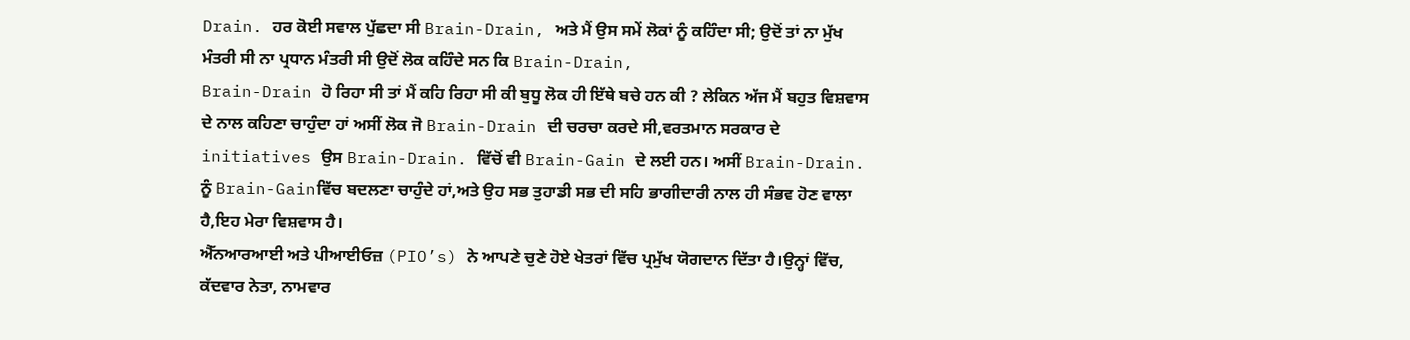Drain. ਹਰ ਕੋਈ ਸਵਾਲ ਪੁੱਛਦਾ ਸੀ Brain-Drain, ਅਤੇ ਮੈਂ ਉਸ ਸਮੇਂ ਲੋਕਾਂ ਨੂੰ ਕਹਿੰਦਾ ਸੀ; ਉਦੋਂ ਤਾਂ ਨਾ ਮੁੱਖ ਮੰਤਰੀ ਸੀ ਨਾ ਪ੍ਰਧਾਨ ਮੰਤਰੀ ਸੀ ਉਦੋਂ ਲੋਕ ਕਹਿੰਦੇ ਸਨ ਕਿ Brain-Drain,
Brain-Drain ਹੋ ਰਿਹਾ ਸੀ ਤਾਂ ਮੈਂ ਕਹਿ ਰਿਹਾ ਸੀ ਕੀ ਬੁਧੂ ਲੋਕ ਹੀ ਇੱਥੇ ਬਚੇ ਹਨ ਕੀ ? ਲੇਕਿਨ ਅੱਜ ਮੈਂ ਬਹੁਤ ਵਿਸ਼ਵਾਸ ਦੇ ਨਾਲ ਕਹਿਣਾ ਚਾਹੁੰਦਾ ਹਾਂ ਅਸੀਂ ਲੋਕ ਜੋ Brain-Drain ਦੀ ਚਰਚਾ ਕਰਦੇ ਸੀ,ਵਰਤਮਾਨ ਸਰਕਾਰ ਦੇ initiatives ਉਸ Brain-Drain. ਵਿੱਚੋਂ ਵੀ Brain-Gain ਦੇ ਲਈ ਹਨ। ਅਸੀਂ Brain-Drain. ਨੂੰ Brain-Gainਵਿੱਚ ਬਦਲਣਾ ਚਾਹੁੰਦੇ ਹਾਂ,ਅਤੇ ਉਹ ਸਭ ਤੁਹਾਡੀ ਸਭ ਦੀ ਸਹਿ ਭਾਗੀਦਾਰੀ ਨਾਲ ਹੀ ਸੰਭਵ ਹੋਣ ਵਾਲਾ ਹੈ,ਇਹ ਮੇਰਾ ਵਿਸ਼ਵਾਸ ਹੈ।
ਐੱਨਆਰਆਈ ਅਤੇ ਪੀਆਈਓਜ਼ (PIO’s) ਨੇ ਆਪਣੇ ਚੁਣੇ ਹੋਏ ਖੇਤਰਾਂ ਵਿੱਚ ਪ੍ਰਮੁੱਖ ਯੋਗਦਾਨ ਦਿੱਤਾ ਹੈ।ਉਨ੍ਹਾਂ ਵਿੱਚ, ਕੱਦਵਾਰ ਨੇਤਾ, ਨਾਮਵਾਰ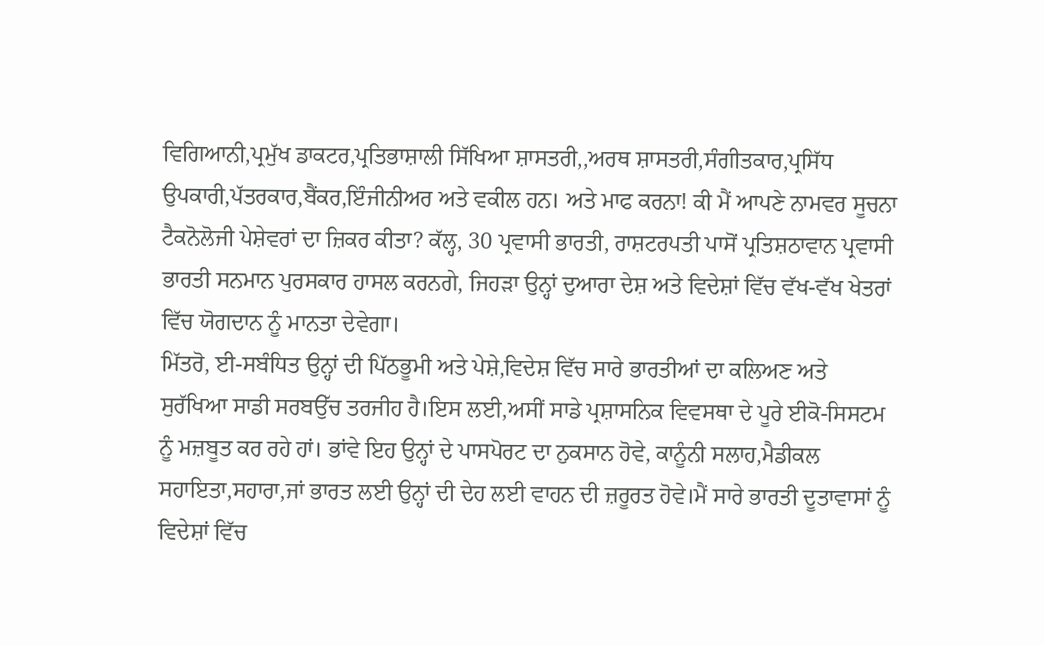ਵਿਗਿਆਨੀ,ਪ੍ਰਮੁੱਖ ਡਾਕਟਰ,ਪ੍ਰਤਿਭਾਸ਼ਾਲੀ ਸਿੱਖਿਆ ਸ਼ਾਸਤਰੀ,,ਅਰਥ ਸ਼ਾਸਤਰੀ,ਸੰਗੀਤਕਾਰ,ਪ੍ਰਸਿੱਧ ਉਪਕਾਰੀ,ਪੱਤਰਕਾਰ,ਬੈਂਕਰ,ਇੰਜੀਨੀਅਰ ਅਤੇ ਵਕੀਲ ਹਨ। ਅਤੇ ਮਾਫ ਕਰਨਾ! ਕੀ ਮੈਂ ਆਪਣੇ ਨਾਮਵਰ ਸੂਚਨਾ ਟੈਕਨੋਲੋਜੀ ਪੇਸ਼ੇਵਰਾਂ ਦਾ ਜ਼ਿਕਰ ਕੀਤਾ? ਕੱਲ੍ਹ, 30 ਪ੍ਰਵਾਸੀ ਭਾਰਤੀ, ਰਾਸ਼ਟਰਪਤੀ ਪਾਸੋਂ ਪ੍ਰਤਿਸ਼ਠਾਵਾਨ ਪ੍ਰਵਾਸੀ ਭਾਰਤੀ ਸਨਮਾਨ ਪੁਰਸਕਾਰ ਹਾਸਲ ਕਰਨਗੇ, ਜਿਹੜਾ ਉਨ੍ਹਾਂ ਦੁਆਰਾ ਦੇਸ਼ ਅਤੇ ਵਿਦੇਸ਼ਾਂ ਵਿੱਚ ਵੱਖ-ਵੱਖ ਖੇਤਰਾਂ ਵਿੱਚ ਯੋਗਦਾਨ ਨੂੰ ਮਾਨਤਾ ਦੇਵੇਗਾ।
ਮਿੱਤਰੋ, ਈ-ਸਬੰਧਿਤ ਉਨ੍ਹਾਂ ਦੀ ਪਿੱਠਭੂਮੀ ਅਤੇ ਪੇਸ਼ੇ,ਵਿਦੇਸ਼ ਵਿੱਚ ਸਾਰੇ ਭਾਰਤੀਆਂ ਦਾ ਕਲਿਅਣ ਅਤੇ ਸੁਰੱਖਿਆ ਸਾਡੀ ਸਰਬਉੱਚ ਤਰਜੀਹ ਹੈ।ਇਸ ਲਈ,ਅਸੀਂ ਸਾਡੇ ਪ੍ਰਸ਼ਾਸਨਿਕ ਵਿਵਸਥਾ ਦੇ ਪੂਰੇ ਈਕੋ-ਸਿਸਟਮ ਨੂੰ ਮਜ਼ਬੂਤ ਕਰ ਰਹੇ ਹਾਂ। ਭਾਂਵੇ ਇਹ ਉਨ੍ਹਾਂ ਦੇ ਪਾਸਪੋਰਟ ਦਾ ਨੁਕਸਾਨ ਹੋਵੇ, ਕਾਨੂੰਨੀ ਸਲਾਹ,ਮੈਡੀਕਲ ਸਹਾਇਤਾ,ਸਹਾਰਾ,ਜਾਂ ਭਾਰਤ ਲਈ ਉਨ੍ਹਾਂ ਦੀ ਦੇਹ ਲਈ ਵਾਹਨ ਦੀ ਜ਼ਰੂਰਤ ਹੋਵੇ।ਮੈਂ ਸਾਰੇ ਭਾਰਤੀ ਦੂਤਾਵਾਸਾਂ ਨੂੰ ਵਿਦੇਸ਼ਾਂ ਵਿੱਚ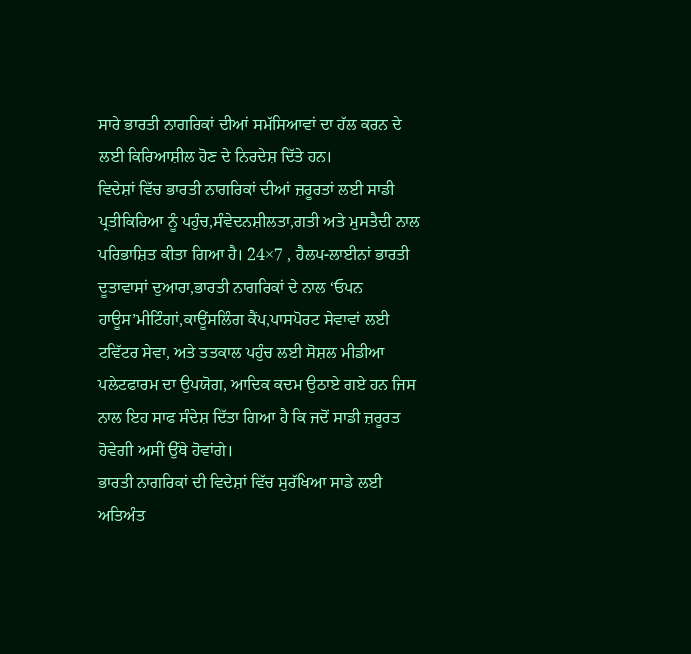ਸਾਰੇ ਭਾਰਤੀ ਨਾਗਰਿਕਾਂ ਦੀਆਂ ਸਮੱਸਿਆਵਾਂ ਦਾ ਹੱਲ ਕਰਨ ਦੇ ਲਈ ਕਿਰਿਆਸ਼ੀਲ ਹੋਣ ਦੇ ਨਿਰਦੇਸ਼ ਦਿੱਤੇ ਹਨ।
ਵਿਦੇਸ਼ਾਂ ਵਿੱਚ ਭਾਰਤੀ ਨਾਗਰਿਕਾਂ ਦੀਆਂ ਜ਼ਰੂਰਤਾਂ ਲਈ ਸਾਡੀ ਪ੍ਰਤੀਕਿਰਿਆ ਨੂੰ ਪਹੁੰਚ,ਸੰਵੇਦਨਸ਼ੀਲਤਾ,ਗਤੀ ਅਤੇ ਮੁਸਤੈਦੀ ਨਾਲ ਪਰਿਭਾਸ਼ਿਤ ਕੀਤਾ ਗਿਆ ਹੈ। 24×7 , ਹੈਲਪ-ਲਾਈਨਾਂ ਭਾਰਤੀ ਦੂਤਾਵਾਸਾਂ ਦੁਆਰਾ,ਭਾਰਤੀ ਨਾਗਰਿਕਾਂ ਦੇ ਨਾਲ ‘ਓਪਨ ਹਾਊਸ’ਮੀਟਿੰਗਾਂ,ਕਾਊਂਸਲਿੰਗ ਕੈਂਪ,ਪਾਸਪੋਰਟ ਸੇਵਾਵਾਂ ਲਈ ਟਵਿੱਟਰ ਸੇਵਾ, ਅਤੇ ਤਤਕਾਲ ਪਹੁੰਚ ਲਈ ਸੋਸ਼ਲ ਮੀਡੀਆ ਪਲੇਟਫਾਰਮ ਦਾ ਉਪਯੋਗ, ਆਦਿਕ ਕਦਮ ਉਠਾਏ ਗਏ ਹਨ ਜਿਸ ਨਾਲ ਇਹ ਸਾਫ ਸੰਦੇਸ਼ ਦਿੱਤਾ ਗਿਆ ਹੈ ਕਿ ਜਦੋਂ ਸਾਡੀ ਜ਼ਰੂਰਤ ਹੋਵੇਗੀ ਅਸੀਂ ਉੱਥੇ ਹੋਵਾਂਗੇ।
ਭਾਰਤੀ ਨਾਗਰਿਕਾਂ ਦੀ ਵਿਦੇਸ਼ਾਂ ਵਿੱਚ ਸੁਰੱਖਿਆ ਸਾਡੇ ਲਈ ਅਤਿਅੰਤ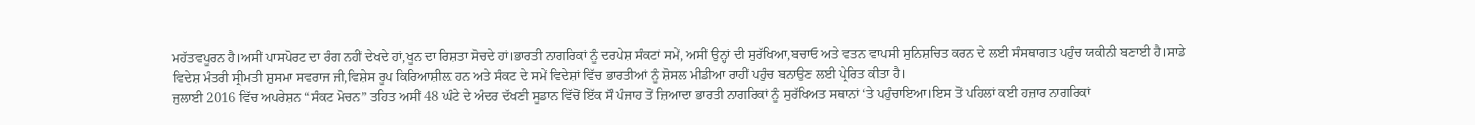ਮਹੱਤਵਪੂਰਨ ਹੈ।ਅਸੀਂ ਪਾਸਪੋਰਟ ਦਾ ਰੰਗ ਨਹੀਂ ਦੇਖਦੇ ਹਾਂ,ਖੂਨ ਦਾ ਰਿਸ਼ਤਾ ਸੋਚਦੇ ਹਾਂ।ਭਾਰਤੀ ਨਾਗਰਿਕਾਂ ਨੂੰ ਦਰਪੇਸ਼ ਸੰਕਟਾਂ ਸਮੇਂ, ਅਸੀਂ ਉਨ੍ਹਾਂ ਦੀ ਸੁਰੱਖਿਆ,ਬਚਾਓ ਅਤੇ ਵਤਨ ਵਾਪਸੀ ਸੁਨਿਸ਼ਚਿਤ ਕਰਨ ਦੇ ਲਈ ਸੰਸਥਾਗਤ ਪਹੁੰਚ ਯਕੀਨੀ ਬਣਾਈ ਹੈ।ਸਾਡੇ ਵਿਦੇਸ਼ ਮੰਤਰੀ ਸ੍ਰੀਮਤੀ ਸ਼ੁਸਮਾ ਸਵਰਾਜ ਜੀ,ਵਿਸ਼ੇਸ ਰੂਪ ਕਿਰਿਆਸ਼ੀਲ਼ ਹਨ ਅਤੇ ਸੰਕਟ ਦੇ ਸਮੇਂ ਵਿਦੇਸ਼ਾਂ ਵਿੱਚ ਭਾਰਤੀਆਂ ਨੂੰ ਸ਼ੋਸਲ ਮੀਡੀਆ ਰਾਹੀਂ ਪਹੁੰਚ ਬਨਾਉਣ ਲਈ ਪ੍ਰੇਰਿਤ ਕੀਤਾ ਹੈ।
ਜੁਲਾਈ 2016 ਵਿੱਚ ਅਪਰੇਸ਼ਨ “ਸੰਕਟ ਮੋਚਨ” ਤਹਿਤ ਅਸੀਂ 48 ਘੰਟੇ ਦੇ ਅੰਦਰ ਦੱਖਣੀ ਸੂਡਾਨ ਵਿੱਚੋਂ ਇੱਕ ਸੌ ਪੰਜਾਹ ਤੋਂ ਜ਼ਿਆਦਾ ਭਾਰਤੀ ਨਾਗਰਿਕਾਂ ਨੂੰ ਸੁਰੱਖਿਅਤ ਸਥਾਨਾਂ ‘ਤੇ ਪਹੁੰਚਾਇਆ।ਇਸ ਤੋਂ ਪਹਿਲਾਂ ਕਈ ਹਜ਼ਾਰ ਨਾਗਰਿਕਾਂ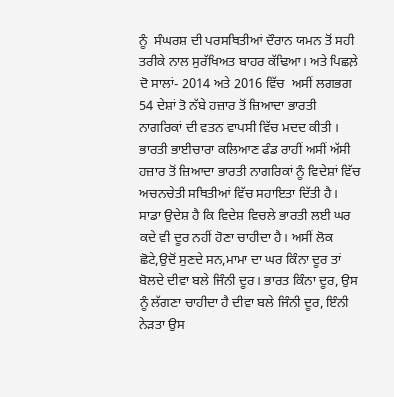ਨੂੰ  ਸੰਘਰਸ਼ ਦੀ ਪਰਸਥਿਤੀਆਂ ਦੌਰਾਨ ਯਮਨ ਤੋਂ ਸਹੀ ਤਰੀਕੇ ਨਾਲ ਸੁਰੱਖਿਅਤ ਬਾਹਰ ਕੱਢਿਆ। ਅਤੇ ਪਿਛਲ਼ੇ ਦੋ ਸਾਲਾਂ- 2014 ਅਤੇ 2016 ਵਿੱਚ  ਅਸੀਂ ਲਗਭਗ 54 ਦੇਸ਼ਾਂ ਤੋ ਨੱਬੇ ਹਜ਼ਾਰ ਤੋਂ ਜ਼ਿਆਦਾ ਭਾਰਤੀ ਨਾਗਰਿਕਾਂ ਦੀ ਵਤਨ ਵਾਪਸੀ ਵਿੱਚ ਮਦਦ ਕੀਤੀ । ਭਾਰਤੀ ਭਾਈਚਾਰਾ ਕਲਿਆਣ ਫੰਡ ਰਾਹੀਂ ਅਸੀਂ ਅੱਸੀ ਹਜ਼ਾਰ ਤੋਂ ਜ਼ਿਆਦਾ ਭਾਰਤੀ ਨਾਗਰਿਕਾਂ ਨੂੰ ਵਿਦੇਸ਼ਾਂ ਵਿੱਚ  ਅਚਨਚੇਤੀ ਸਥਿਤੀਆਂ ਵਿੱਚ ਸਹਾਇਤਾ ਦਿੱਤੀ ਹੈ।
ਸਾਡਾ ਉਦੇਸ਼ ਹੈ ਕਿ ਵਿਦੇਸ਼ ਵਿਚਲੇ ਭਾਰਤੀ ਲਈ ਘਰ ਕਦੇ ਵੀ ਦੂਰ ਨਹੀਂ ਹੋਣਾ ਚਾਹੀਦਾ ਹੈ। ਅਸੀਂ ਲੋਕ ਛੋਟੇ,ਉਦੋਂ ਸੁਣਦੇ ਸਨ,ਮਾਮਾ ਦਾ ਘਰ ਕਿੰਨਾ ਦੂਰ ਤਾਂ ਬੋਲਦੇ ਦੀਵਾ ਬਲੇ ਜਿੰਨੀ ਦੂਰ। ਭਾਰਤ ਕਿੰਨਾ ਦੂਰ, ਉਸ ਨੂੰ ਲੱਗਣਾ ਚਾਹੀਦਾ ਹੈ ਦੀਵਾ ਬਲੇ ਜਿੰਨੀ ਦੂਰ, ਇੰਨੀ ਨੇੜਤਾ ਉਸ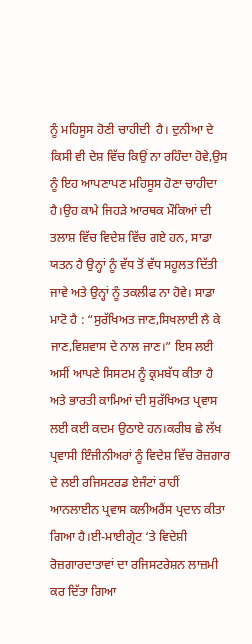ਨੂੰ ਮਹਿਸੂਸ ਹੋਣੀ ਚਾਹੀਦੀ  ਹੈ। ਦੁਨੀਆ ਦੇ ਕਿਸੀ ਵੀ ਦੇਸ਼ ਵਿੱਚ ਕਿਉਂ ਨਾ ਰਹਿੰਦਾ ਹੋਵੇ,ਉਸ ਨੂੰ ਇਹ ਆਪਣਾਪਣ ਮਹਿਸੂਸ ਹੋਣਾ ਚਾਹੀਦਾ ਹੈ।ਉਹ ਕਾਮੇ ਜਿਹੜੇ ਆਰਥਕ ਮੌਕਿਆਂ ਦੀ ਤਲਾਸ਼ ਵਿੱਚ ਵਿਦੇਸ਼ ਵਿੱਚ ਗਏ ਹਨ, ਸਾਡਾ ਯਤਨ ਹੈ ਉਨ੍ਹਾਂ ਨੂੰ ਵੱਧ ਤੋਂ ਵੱਧ ਸਹੂਲਤ ਦਿੱਤੀ ਜਾਵੇ ਅਤੇ ਉਨ੍ਹਾਂ ਨੂੰ ਤਕਲੀਫ ਨਾ ਹੋਵੇ। ਸਾਡਾ ਮਾਟੋ ਹੈ : “ਸੁਰੱਖਿਅਤ ਜਾਣ,ਸਿਖਲਾਈ ਲੈ ਕੇ ਜਾਣ,ਵਿਸ਼ਵਾਸ ਦੇ ਨਾਲ ਜਾਣ।” ਇਸ ਲਈ ਅਸੀਂ ਆਪਣੇ ਸਿਸਟਮ ਨੂੰ ਕ੍ਰਮਬੱਧ ਕੀਤਾ ਹੈ  ਅਤੇ ਭਾਰਤੀ ਕਾਮਿਆਂ ਦੀ ਸੁਰੱਖਿਅਤ ਪ੍ਰਵਾਸ ਲਈ ਕਈ ਕਦਮ ਉਠਾਏ ਹਨ।ਕਰੀਬ ਛੇ ਲੱਖ ਪ੍ਰਵਾਸੀ ਇੰਜੀਨੀਅਰਾਂ ਨੂੰ ਵਿਦੇਸ਼ ਵਿੱਚ ਰੋਜ਼ਗਾਰ ਦੇ ਲਈ ਰਜਿਸਟਰਡ ਏਜੰਟਾਂ ਰਾਹੀਂ ਆਨਲਾਈਨ ਪ੍ਰਵਾਸ ਕਲੀਅਰੈਂਸ ਪ੍ਰਦਾਨ ਕੀਤਾ ਗਿਆ ਹੈ।ਈ-ਮਾਈਗ੍ਰੇਟ ‘ਤੇ ਵਿਦੇਸ਼ੀ ਰੋਜ਼ਗਾਰਦਾਤਾਵਾਂ ਦਾ ਰਜਿਸਟਰੇਸ਼ਨ ਲਾਜ਼ਮੀ ਕਰ ਦਿੱਤਾ ਗਿਆ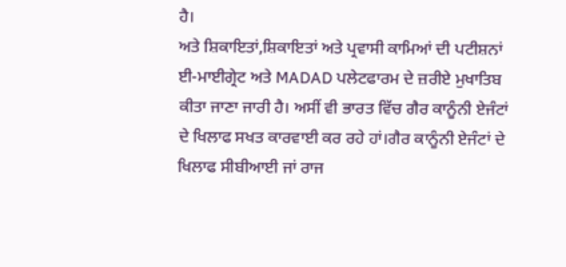ਹੈ।
ਅਤੇ ਸ਼ਿਕਾਇਤਾਂ,ਸ਼ਿਕਾਇਤਾਂ ਅਤੇ ਪ੍ਰਵਾਸੀ ਕਾਮਿਆਂ ਦੀ ਪਟੀਸ਼ਨਾਂ ਈ-ਮਾਈਗ੍ਰੇਟ ਅਤੇ MADAD ਪਲੇਟਫਾਰਮ ਦੇ ਜ਼ਰੀਏ ਮੁਖਾਤਿਬ ਕੀਤਾ ਜਾਣਾ ਜਾਰੀ ਹੈ। ਅਸੀਂ ਵੀ ਭਾਰਤ ਵਿੱਚ ਗੈਰ ਕਾਨੂੰਨੀ ਏਜੰਟਾਂ ਦੇ ਖਿਲਾਫ ਸਖਤ ਕਾਰਵਾਈ ਕਰ ਰਹੇ ਹਾਂ।ਗੈਰ ਕਾਨੂੰਨੀ ਏਜੰਟਾਂ ਦੇ ਖਿਲਾਫ ਸੀਬੀਆਈ ਜਾਂ ਰਾਜ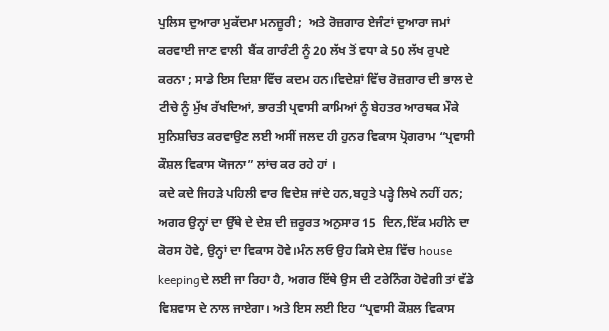ਪੁਲਿਸ ਦੁਆਰਾ ਮੁਕੱਦਮਾ ਮਨਜ਼ੂਰੀ ;  ਅਤੇ ਰੋਜ਼ਗਾਰ ਏਜੰਟਾਂ ਦੁਆਰਾ ਜਮਾਂ ਕਰਵਾਈ ਜਾਣ ਵਾਲੀ  ਬੈਂਕ ਗਾਰੰਟੀ ਨੂੰ 20 ਲੱਖ ਤੋਂ ਵਧਾ ਕੇ 50 ਲੱਖ ਰੁਪਏ ਕਰਨਾ ; ਸਾਡੇ ਇਸ ਦਿਸ਼ਾ ਵਿੱਚ ਕਦਮ ਹਨ।ਵਿਦੇਸ਼ਾਂ ਵਿੱਚ ਰੋਜ਼ਗਾਰ ਦੀ ਭਾਲ ਦੇ ਟੀਚੇ ਨੂੰ ਮੁੱਖ ਰੱਖਦਿਆਂ, ਭਾਰਤੀ ਪ੍ਰਵਾਸੀ ਕਾਮਿਆਂ ਨੂੰ ਬੇਹਤਰ ਆਰਥਕ ਮੌਕੇ ਸੁਨਿਸ਼ਚਿਤ ਕਰਵਾਉਣ ਲਈ ਅਸੀਂ ਜਲਦ ਹੀ ਹੁਨਰ ਵਿਕਾਸ ਪ੍ਰੋਗਰਾਮ “ਪ੍ਰਵਾਸੀ ਕੌਸ਼ਲ ਵਿਕਾਸ ਯੋਜਨਾ” ਲਾਂਚ ਕਰ ਰਹੇ ਹਾਂ ।
ਕਦੇ ਕਦੇ ਜਿਹੜੇ ਪਹਿਲੀ ਵਾਰ ਵਿਦੇਸ਼ ਜਾਂਦੇ ਹਨ,ਬਹੁਤੇ ਪੜ੍ਹੇ ਲਿਖੇ ਨਹੀਂ ਹਨ; ਅਗਰ ਉਨ੍ਹਾਂ ਦਾ ਉੱਥੇ ਦੇ ਦੇਸ਼ ਦੀ ਜ਼ਰੂਰਤ ਅਨੁਸਾਰ 15  ਦਿਨ,ਇੱਕ ਮਹੀਨੇ ਦਾ ਕੋਰਸ ਹੋਵੇ, ਉਨ੍ਹਾਂ ਦਾ ਵਿਕਾਸ ਹੋਵੇ।ਮੰਨ ਲਓ ਉਹ ਕਿਸੇ ਦੇਸ਼ ਵਿੱਚ house keepingਦੇ ਲਈ ਜਾ ਰਿਹਾ ਹੈ, ਅਗਰ ਇੱਥੇ ਉਸ ਦੀ ਟਰੇਨਿੰਗ ਹੋਵੇਗੀ ਤਾਂ ਵੱਡੇ ਵਿਸ਼ਵਾਸ ਦੇ ਨਾਲ ਜਾਏਗਾ। ਅਤੇ ਇਸ ਲਈ ਇਹ “ਪ੍ਰਵਾਸੀ ਕੌਸ਼ਲ ਵਿਕਾਸ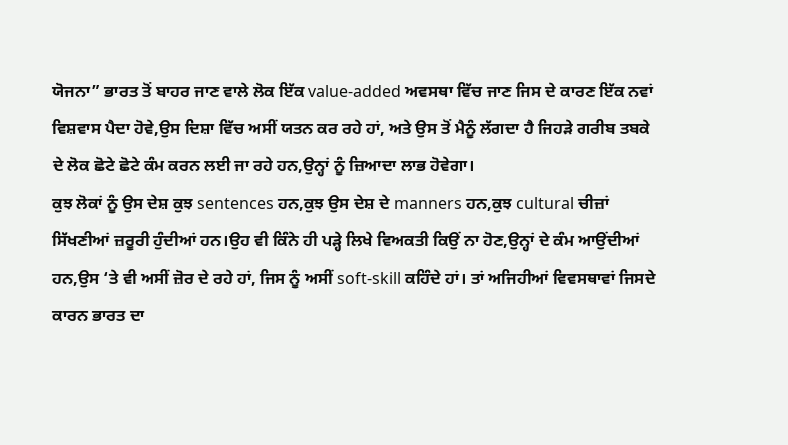ਯੋਜਨਾ” ਭਾਰਤ ਤੋਂ ਬਾਹਰ ਜਾਣ ਵਾਲੇ ਲੋਕ ਇੱਕ value-added ਅਵਸਥਾ ਵਿੱਚ ਜਾਣ ਜਿਸ ਦੇ ਕਾਰਣ ਇੱਕ ਨਵਾਂ ਵਿਸ਼ਵਾਸ ਪੈਦਾ ਹੋਵੇ,ਉਸ ਦਿਸ਼ਾ ਵਿੱਚ ਅਸੀਂ ਯਤਨ ਕਰ ਰਹੇ ਹਾਂ, ਅਤੇ ਉਸ ਤੋਂ ਮੈਨੂੰ ਲੱਗਦਾ ਹੈ ਜਿਹੜੇ ਗਰੀਬ ਤਬਕੇ ਦੇ ਲੋਕ ਛੋਟੇ ਛੋਟੇ ਕੰਮ ਕਰਨ ਲਈ ਜਾ ਰਹੇ ਹਨ,ਉਨ੍ਹਾਂ ਨੂੰ ਜ਼ਿਆਦਾ ਲਾਭ ਹੋਵੇਗਾ।
ਕੁਝ ਲੋਕਾਂ ਨੂੰ ਉਸ ਦੇਸ਼ ਕੁਝ sentences ਹਨ,ਕੁਝ ਉਸ ਦੇਸ਼ ਦੇ manners ਹਨ,ਕੁਝ cultural ਚੀਜ਼ਾਂ ਸਿੱਖਣੀਆਂ ਜ਼ਰੂਰੀ ਹੁੰਦੀਆਂ ਹਨ।ਉਹ ਵੀ ਕਿੰਨੇ ਹੀ ਪੜ੍ਹੇ ਲਿਖੇ ਵਿਅਕਤੀ ਕਿਉਂ ਨਾ ਹੋਣ,ਉਨ੍ਹਾਂ ਦੇ ਕੰਮ ਆਉਂਦੀਆਂ ਹਨ,ਉਸ ‘ਤੇ ਵੀ ਅਸੀਂ ਜ਼ੋਰ ਦੇ ਰਹੇ ਹਾਂ, ਜਿਸ ਨੂੰ ਅਸੀਂ soft-skill ਕਹਿੰਦੇ ਹਾਂ। ਤਾਂ ਅਜਿਹੀਆਂ ਵਿਵਸਥਾਵਾਂ ਜਿਸਦੇ ਕਾਰਨ ਭਾਰਤ ਦਾ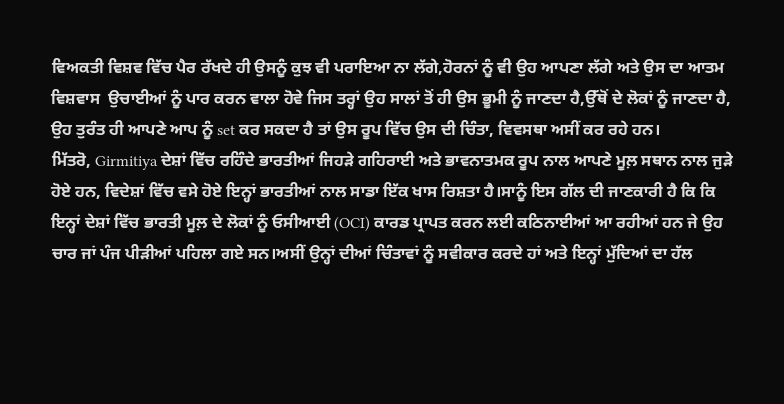ਵਿਅਕਤੀ ਵਿਸ਼ਵ ਵਿੱਚ ਪੈਰ ਰੱਖਦੇ ਹੀ ਉਸਨੂੰ ਕੁਝ ਵੀ ਪਰਾਇਆ ਨਾ ਲੱਗੇ,ਹੋਰਨਾਂ ਨੂੰ ਵੀ ਉਹ ਆਪਣਾ ਲੱਗੇ ਅਤੇ ਉਸ ਦਾ ਆਤਮ ਵਿਸ਼ਵਾਸ  ਉਚਾਈਆਂ ਨੂੰ ਪਾਰ ਕਰਨ ਵਾਲਾ ਹੋਵੇ ਜਿਸ ਤਰ੍ਹਾਂ ਉਹ ਸਾਲਾਂ ਤੋਂ ਹੀ ਉਸ ਭੂਮੀ ਨੂੰ ਜਾਣਦਾ ਹੈ,ਉੱਥੋਂ ਦੇ ਲੋਕਾਂ ਨੂੰ ਜਾਣਦਾ ਹੈ, ਉਹ ਤੁਰੰਤ ਹੀ ਆਪਣੇ ਆਪ ਨੂੰ set ਕਰ ਸਕਦਾ ਹੈ ਤਾਂ ਉਸ ਰੂਪ ਵਿੱਚ ਉਸ ਦੀ ਚਿੰਤਾ, ਵਿਵਸਥਾ ਅਸੀਂ ਕਰ ਰਹੇ ਹਨ।
ਮਿੱਤਰੋ, Girmitiya ਦੇਸ਼ਾਂ ਵਿੱਚ ਰਹਿੰਦੇ ਭਾਰਤੀਆਂ ਜਿਹੜੇ ਗਹਿਰਾਈ ਅਤੇ ਭਾਵਨਾਤਮਕ ਰੂਪ ਨਾਲ ਆਪਣੇ ਮੂਲ਼ ਸਥਾਨ ਨਾਲ ਜੁੜੇ ਹੋਏ ਹਨ, ਵਿਦੇਸ਼ਾਂ ਵਿੱਚ ਵਸੇ ਹੋਏ ਇਨ੍ਹਾਂ ਭਾਰਤੀਆਂ ਨਾਲ ਸਾਡਾ ਇੱਕ ਖਾਸ ਰਿਸ਼ਤਾ ਹੈ।ਸਾਨੂੰ ਇਸ ਗੱਲ ਦੀ ਜਾਣਕਾਰੀ ਹੈ ਕਿ ਕਿ ਇਨ੍ਹਾਂ ਦੇਸ਼ਾਂ ਵਿੱਚ ਭਾਰਤੀ ਮੂਲ਼ ਦੇ ਲੋਕਾਂ ਨੂੰ ਓਸੀਆਈ (OCI) ਕਾਰਡ ਪ੍ਰਾਪਤ ਕਰਨ ਲਈ ਕਠਿਨਾਈਆਂ ਆ ਰਹੀਆਂ ਹਨ ਜੇ ਉਹ ਚਾਰ ਜਾਂ ਪੰਜ ਪੀੜੀਆਂ ਪਹਿਲਾ ਗਏ ਸਨ।ਅਸੀਂ ਉਨ੍ਹਾਂ ਦੀਆਂ ਚਿੰਤਾਵਾਂ ਨੂੰ ਸਵੀਕਾਰ ਕਰਦੇ ਹਾਂ ਅਤੇ ਇਨ੍ਹਾਂ ਮੁੱਦਿਆਂ ਦਾ ਹੱਲ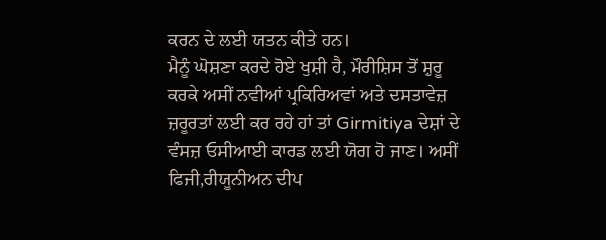ਕਰਨ ਦੇ ਲਈ ਯਤਨ ਕੀਤੇ ਹਨ।
ਮੈਨੂੰ ਘੋਸ਼ਣਾ ਕਰਦੇ ਹੋਏ ਖੁਸ਼ੀ ਹੈ, ਮੌਰੀਸ਼ਿਸ ਤੋਂ ਸ਼ੁਰੂ ਕਰਕੇ ਅਸੀਂ ਨਵੀਆਂ ਪ੍ਰਕਿਰਿਅਵਾਂ ਅਤੇ ਦਸਤਾਵੇਜ਼ ਜ਼ਰੂਰਤਾਂ ਲਈ ਕਰ ਰਹੇ ਹਾਂ ਤਾਂ Girmitiya ਦੇਸ਼ਾਂ ਦੇ ਵੰਸਜ਼ ਓਸੀਆਈ ਕਾਰਡ ਲਈ ਯੋਗ ਹੋ ਜਾਣ। ਅਸੀਂ ਫਿਜੀ,ਰੀਯੂਨੀਅਨ ਦੀਪ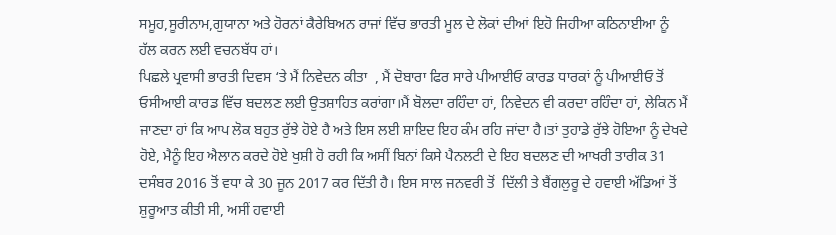ਸਮੂਹ,ਸੂਰੀਨਾਮ,ਗੁਯਾਨਾ ਅਤੇ ਹੋਰਨਾਂ ਕੈਰੇਬਿਅਨ ਰਾਜਾਂ ਵਿੱਚ ਭਾਰਤੀ ਮੂਲ ਦੇ ਲੋਕਾਂ ਦੀਆਂ ਇਹੋ ਜਿਹੀਆ ਕਠਿਨਾਈਆ ਨੂੰ ਹੱਲ ਕਰਨ ਲਈ ਵਚਨਬੱਧ ਹਾਂ।
ਪਿਛਲੇ ਪ੍ਰਵਾਸੀ ਭਾਰਤੀ ਦਿਵਸ ‘ਤੇ ਮੈਂ ਨਿਵੇਦਨ ਕੀਤਾ  , ਮੈਂ ਦੋਬਾਰਾ ਫਿਰ ਸਾਰੇ ਪੀਆਈਓ ਕਾਰਡ ਧਾਰਕਾਂ ਨੂੰ ਪੀਆਈਓ ਤੋਂ ਓਸੀਆਈ ਕਾਰਡ ਵਿੱਚ ਬਦਲਣ ਲਈ ਉਤਸ਼ਾਹਿਤ ਕਰਾਂਗਾ।ਮੈਂ ਬੋਲਦਾ ਰਹਿੰਦਾ ਹਾਂ, ਨਿਵੇਦਨ ਵੀ ਕਰਦਾ ਰਹਿੰਦਾ ਹਾਂ, ਲੇਕਿਨ ਮੈਂ ਜਾਣਦਾ ਹਾਂ ਕਿ ਆਪ ਲੋਕ ਬਹੁਤ ਰੁੱਝੇ ਹੋਏ ਹੈ ਅਤੇ ਇਸ ਲਈ ਸ਼ਾਇਦ ਇਹ ਕੰਮ ਰਹਿ ਜਾਂਦਾ ਹੈ।ਤਾਂ ਤੁਹਾਡੇ ਰੁੱਝੇ ਹੋਇਆ ਨੂੰ ਦੇਖਦੇ ਹੋਏ, ਮੈਨੂੰ ਇਹ ਐਲਾਨ ਕਰਦੇ ਹੋਏ ਖੁਸ਼ੀ ਹੋ ਰਹੀ ਕਿ ਅਸੀਂ ਬਿਨਾਂ ਕਿਸੇ ਪੈਨਲਟੀ ਦੇ ਇਹ ਬਦਲਣ ਦੀ ਆਖਰੀ ਤਾਰੀਕ 31 ਦਸੰਬਰ 2016 ਤੋਂ ਵਧਾ ਕੇ 30 ਜੂਨ 2017 ਕਰ ਦਿੱਤੀ ਹੈ। ਇਸ ਸਾਲ ਜਨਵਰੀ ਤੋਂ  ਦਿੱਲੀ ਤੇ ਬੈਂਗਲੁਰੂ ਦੇ ਹਵਾਈ ਅੱਡਿਆਂ ਤੋਂ ਸ਼ੁਰੂਆਤ ਕੀਤੀ ਸੀ, ਅਸੀਂ ਹਵਾਈ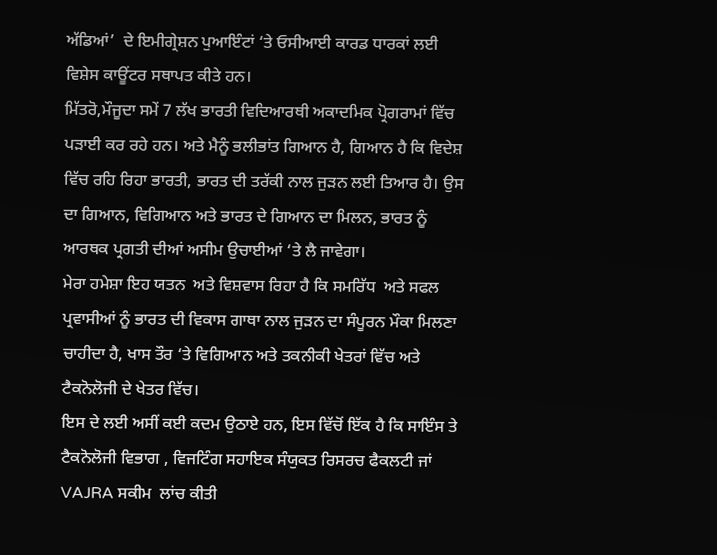ਅੱਡਿਆਂ’  ਦੇ ਇਮੀਗ੍ਰੇਸ਼ਨ ਪੁਆਇੰਟਾਂ ‘ਤੇ ਓਸੀਆਈ ਕਾਰਡ ਧਾਰਕਾਂ ਲਈ ਵਿਸ਼ੇਸ ਕਾਊਂਟਰ ਸਥਾਪਤ ਕੀਤੇ ਹਨ।
ਮਿੱਤਰੋ,ਮੌਜੂਦਾ ਸਮੇਂ 7 ਲੱਖ ਭਾਰਤੀ ਵਿਦਿਆਰਥੀ ਅਕਾਦਮਿਕ ਪ੍ਰੋਗਰਾਮਾਂ ਵਿੱਚ ਪੜਾਈ ਕਰ ਰਹੇ ਹਨ। ਅਤੇ ਮੈਨੂੰ ਭਲੀਭਾਂਤ ਗਿਆਨ ਹੈ, ਗਿਆਨ ਹੈ ਕਿ ਵਿਦੇਸ਼ ਵਿੱਚ ਰਹਿ ਰਿਹਾ ਭਾਰਤੀ, ਭਾਰਤ ਦੀ ਤਰੱਕੀ ਨਾਲ ਜੁੜਨ ਲਈ ਤਿਆਰ ਹੈ। ਉਸ ਦਾ ਗਿਆਨ, ਵਿਗਿਆਨ ਅਤੇ ਭਾਰਤ ਦੇ ਗਿਆਨ ਦਾ ਮਿਲਨ, ਭਾਰਤ ਨੂੰ ਆਰਥਕ ਪ੍ਰਗਤੀ ਦੀਆਂ ਅਸੀਮ ਉਚਾਈਆਂ ‘ਤੇ ਲੈ ਜਾਵੇਗਾ।
ਮੇਰਾ ਹਮੇਸ਼ਾ ਇਹ ਯਤਨ  ਅਤੇ ਵਿਸ਼ਵਾਸ ਰਿਹਾ ਹੈ ਕਿ ਸਮਰਿੱਧ  ਅਤੇ ਸਫਲ ਪ੍ਰਵਾਸੀਆਂ ਨੂੰ ਭਾਰਤ ਦੀ ਵਿਕਾਸ ਗਾਥਾ ਨਾਲ ਜੁੜਨ ਦਾ ਸੰਪੂਰਨ ਮੌਕਾ ਮਿਲਣਾ ਚਾਹੀਦਾ ਹੈ, ਖਾਸ ਤੌਰ ‘ਤੇ ਵਿਗਿਆਨ ਅਤੇ ਤਕਨੀਕੀ ਖੇਤਰਾਂ ਵਿੱਚ ਅਤੇ ਟੈਕਨੋਲੋਜੀ ਦੇ ਖੇਤਰ ਵਿੱਚ।
ਇਸ ਦੇ ਲਈ ਅਸੀਂ ਕਈ ਕਦਮ ਉਠਾਏ ਹਨ, ਇਸ ਵਿੱਚੋਂ ਇੱਕ ਹੈ ਕਿ ਸਾਇੰਸ ਤੇ ਟੈਕਨੋਲੋਜੀ ਵਿਭਾਗ , ਵਿਜਟਿੰਗ ਸਹਾਇਕ ਸੰਯੁਕਤ ਰਿਸਰਚ ਫੈਕਲਟੀ ਜਾਂ VAJRA ਸਕੀਮ  ਲਾਂਚ ਕੀਤੀ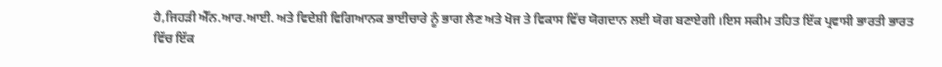ਹੈ,ਜਿਹੜੀ ਐੱਨ.ਆਰ.ਆਈ. ਅਤੇ ਵਿਦੇਸ਼ੀ ਵਿਗਿਆਨਕ ਭਾਈਚਾਰੇ ਨੂੰ ਭਾਗ ਲੈਣ ਅਤੇ ਖੋਜ ਤੇ ਵਿਕਾਸ ਵਿੱਚ ਯੋਗਦਾਨ ਲਈ ਯੋਗ ਬਣਾਏਗੀ ।ਇਸ ਸਕੀਮ ਤਹਿਤ ਇੱਕ ਪ੍ਰਵਾਸੀ ਭਾਰਤੀ ਭਾਰਤ ਵਿੱਚ ਇੱਕ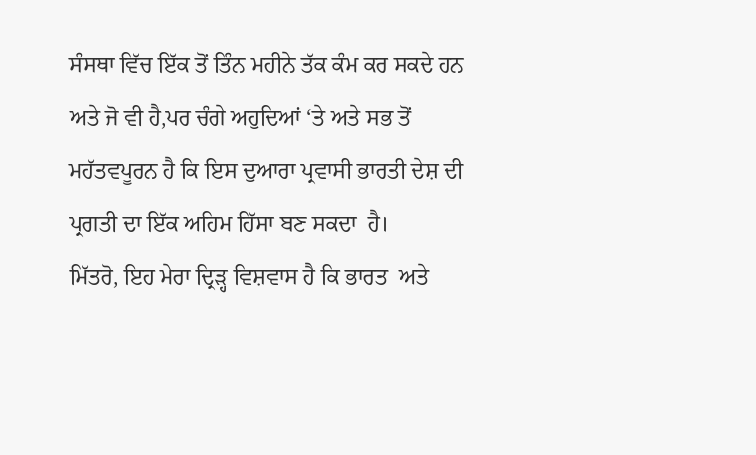ਸੰਸਥਾ ਵਿੱਚ ਇੱਕ ਤੋਂ ਤਿੰਨ ਮਹੀਨੇ ਤੱਕ ਕੰਮ ਕਰ ਸਕਦੇ ਹਨ ਅਤੇ ਜੋ ਵੀ ਹੈ,ਪਰ ਚੰਗੇ ਅਹੁਦਿਆਂ ‘ਤੇ ਅਤੇ ਸਭ ਤੋਂ ਮਹੱਤਵਪੂਰਨ ਹੈ ਕਿ ਇਸ ਦੁਆਰਾ ਪ੍ਰਵਾਸੀ ਭਾਰਤੀ ਦੇਸ਼ ਦੀ ਪ੍ਰਗਤੀ ਦਾ ਇੱਕ ਅਹਿਮ ਹਿੱਸਾ ਬਣ ਸਕਦਾ  ਹੈ।
ਮਿੱਤਰੋ, ਇਹ ਮੇਰਾ ਦ੍ਰਿੜ੍ਹ ਵਿਸ਼ਵਾਸ ਹੈ ਕਿ ਭਾਰਤ  ਅਤੇ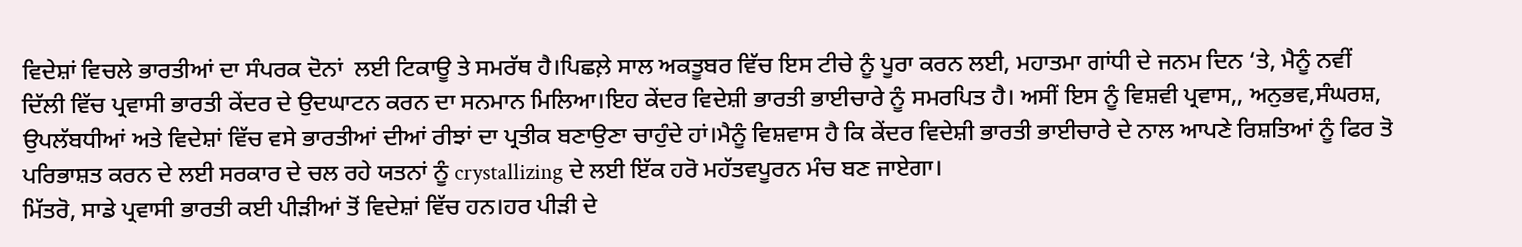ਵਿਦੇਸ਼ਾਂ ਵਿਚਲੇ ਭਾਰਤੀਆਂ ਦਾ ਸੰਪਰਕ ਦੋਨਾਂ  ਲਈ ਟਿਕਾਊ ਤੇ ਸਮਰੱਥ ਹੈ।ਪਿਛਲ਼ੇ ਸਾਲ ਅਕਤੂਬਰ ਵਿੱਚ ਇਸ ਟੀਚੇ ਨੂੰ ਪੂਰਾ ਕਰਨ ਲਈ, ਮਹਾਤਮਾ ਗਾਂਧੀ ਦੇ ਜਨਮ ਦਿਨ ‘ਤੇ, ਮੈਨੂੰ ਨਵੀਂ ਦਿੱਲੀ ਵਿੱਚ ਪ੍ਰਵਾਸੀ ਭਾਰਤੀ ਕੇਂਦਰ ਦੇ ਉਦਘਾਟਨ ਕਰਨ ਦਾ ਸਨਮਾਨ ਮਿਲਿਆ।ਇਹ ਕੇਂਦਰ ਵਿਦੇਸ਼ੀ ਭਾਰਤੀ ਭਾਈਚਾਰੇ ਨੂੰ ਸਮਰਪਿਤ ਹੈ। ਅਸੀਂ ਇਸ ਨੂੰ ਵਿਸ਼ਵੀ ਪ੍ਰਵਾਸ,, ਅਨੁਭਵ,ਸੰਘਰਸ਼, ਉਪਲੱਬਧੀਆਂ ਅਤੇ ਵਿਦੇਸ਼ਾਂ ਵਿੱਚ ਵਸੇ ਭਾਰਤੀਆਂ ਦੀਆਂ ਰੀਝਾਂ ਦਾ ਪ੍ਰਤੀਕ ਬਣਾਉਣਾ ਚਾਹੁੰਦੇ ਹਾਂ।ਮੈਨੂੰ ਵਿਸ਼ਵਾਸ ਹੈ ਕਿ ਕੇਂਦਰ ਵਿਦੇਸ਼ੀ ਭਾਰਤੀ ਭਾਈਚਾਰੇ ਦੇ ਨਾਲ ਆਪਣੇ ਰਿਸ਼ਤਿਆਂ ਨੂੰ ਫਿਰ ਤੋ ਪਰਿਭਾਸ਼ਤ ਕਰਨ ਦੇ ਲਈ ਸਰਕਾਰ ਦੇ ਚਲ ਰਹੇ ਯਤਨਾਂ ਨੂੰ crystallizing ਦੇ ਲਈ ਇੱਕ ਹਰੋ ਮਹੱਤਵਪੂਰਨ ਮੰਚ ਬਣ ਜਾਏਗਾ।
ਮਿੱਤਰੋ, ਸਾਡੇ ਪ੍ਰਵਾਸੀ ਭਾਰਤੀ ਕਈ ਪੀੜੀਆਂ ਤੋਂ ਵਿਦੇਸ਼ਾਂ ਵਿੱਚ ਹਨ।ਹਰ ਪੀੜੀ ਦੇ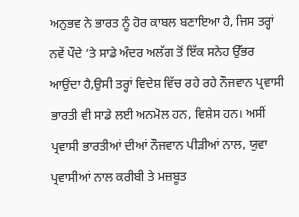ਅਨੁਭਵ ਨੇ ਭਾਰਤ ਨੂੰ ਹੋਰ ਕਾਬਲ ਬਣਾਇਆ ਹੈ, ਜਿਸ ਤਰ੍ਹਾਂ ਨਵੇਂ ਪੌਦੇ ‘ਤੇ ਸਾਡੇ ਅੰਦਰ ਅਲੱਗ ਤੋਂ ਇੱਕ ਸਨੇਹ ਉੱਭਰ ਆਉਂਦਾ ਹੈ,ਉਸੀ ਤਰ੍ਹਾਂ ਵਿਦੇਸ਼ ਵਿੱਚ ਰਹੇ ਰਹੇ ਨੌਜਵਾਨ ਪ੍ਰਵਾਸੀ ਭਾਰਤੀ ਵੀ ਸਾਡੇ ਲਈ ਅਨਮੋਲ ਹਨ, ਵਿਸ਼ੇਸ ਹਨ। ਅਸੀਂ ਪ੍ਰਵਾਸੀ ਭਾਰਤੀਆਂ ਦੀਆਂ ਨੌਜਵਾਨ ਪੀੜੀਆਂ ਨਾਲ, ਯੁਵਾ ਪ੍ਰਵਾਸੀਆਂ ਨਾਲ ਕਰੀਬੀ ਤੇ ਮਜ਼ਬੂਤ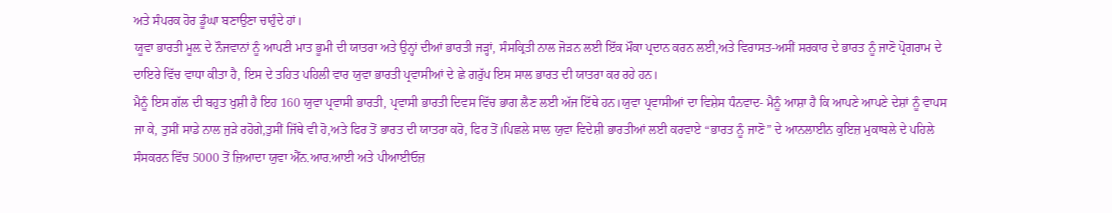ਅਤੇ ਸੰਪਰਕ ਹੋਰ ਡੂੰਘਾ ਬਣਾਉਣਾ ਚਾਹੁੰਦੇ ਹਾਂ।
ਯੂਵਾ ਭਾਰਤੀ ਮੂਲ਼ ਦੇ ਨੌਜਵਾਨਾਂ ਨੂੰ ਆਪਣੀ ਮਾਤ ਭੂਮੀ ਦੀ ਯਾਤਰਾ ਅਤੇ ਉਨ੍ਹਾਂ ਦੀਆਂ ਭਾਰਤੀ ਜੜ੍ਹਾਂ, ਸੰਸਕ੍ਰਿਤੀ ਨਾਲ ਜੋੜਨ ਲਈ ਇੱਕ ਮੌਕਾ ਪ੍ਰਦਾਨ ਕਰਨ ਲਈ,ਅਤੇ ਵਿਰਾਸਤ-ਅਸੀਂ ਸਰਕਾਰ ਦੇ ਭਾਰਤ ਨੂੰ ਜਾਣੋ ਪ੍ਰੋਗਰਾਮ ਦੇ ਦਾਇਰੇ ਵਿੱਚ ਵਾਧਾ ਕੀਤਾ ਹੈ, ਇਸ ਦੇ ਤਹਿਤ ਪਹਿਲੀ ਵਾਰ ਯੁਵਾ ਭਾਰਤੀ ਪ੍ਰਵਾਸੀਆਂ ਦੇ ਛੇ ਗਰੁੱਪ ਇਸ ਸਾਲ ਭਾਰਤ ਦੀ ਯਾਤਰਾ ਕਰ ਰਹੇ ਹਨ।
ਮੈਨੂੰ ਇਸ ਗੱਲ ਦੀ ਬਹੁਤ ਖੁਸ਼ੀ ਹੈ ਇਹ 160 ਯੁਵਾ ਪ੍ਰਵਾਸੀ ਭਾਰਤੀ, ਪ੍ਰਵਾਸੀ ਭਾਰਤੀ ਦਿਵਸ ਵਿੱਚ ਭਾਗ ਲੈਣ ਲਈ ਅੱਜ ਇੱਥੇ ਹਨ।ਯੁਵਾ ਪ੍ਰਵਾਸੀਆਂ ਦਾ ਵਿਸ਼ੇਸ ਧੰਨਵਾਦ- ਮੈਨੂੰ ਆਸ਼ਾ ਹੈ ਕਿ ਆਪਣੇ ਆਪਣੇ ਦੇਸ਼ਾਂ ਨੂੰ ਵਾਪਸ ਜਾ ਕੇ, ਤੁਸੀਂ ਸਾਡੇ ਨਾਲ ਜੁੜੇ ਰਹੋਗੇ,ਤੁਸੀਂ ਜਿੱਥੇ ਵੀ ਹੋ,ਅਤੇ ਫਿਰ ਤੋਂ ਭਾਰਤ ਦੀ ਯਾਤਰਾ ਕਰੋ, ਫਿਰ ਤੋਂ।ਪਿਛਲੇ ਸਾਲ ਯੁਵਾ ਵਿਦੇਸ਼ੀ ਭਾਰਤੀਆਂ ਲਈ ਕਰਵਾਏ “ਭਾਰਤ ਨੂੰ ਜਾਣੋ” ਦੇ ਆਨਲਾਈਨ ਕੁਇਜ਼ ਮੁਕਾਬਲੇ ਦੇ ਪਹਿਲੇ ਸੰਸਕਰਨ ਵਿੱਚ 5000 ਤੋਂ ਜ਼ਿਆਦਾ ਯੁਵਾ ਐੱਨ.ਆਰ.ਆਈ ਅਤੇ ਪੀਆਈਓਜ਼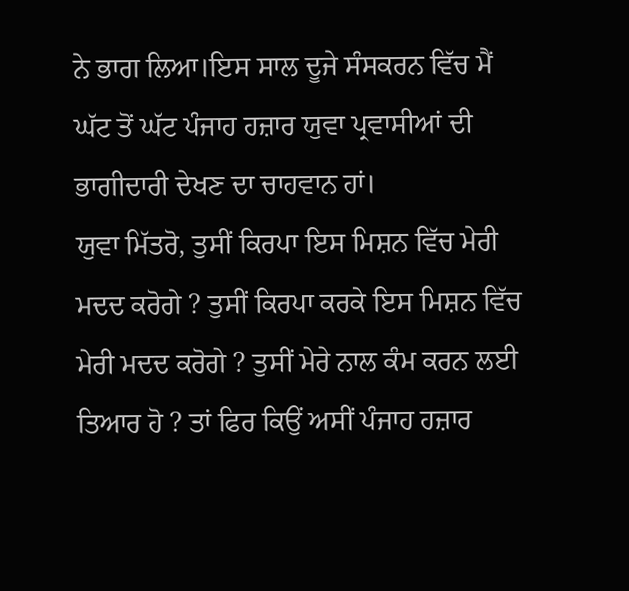ਨੇ ਭਾਗ ਲਿਆ।ਇਸ ਸਾਲ ਦੂਜੇ ਸੰਸਕਰਨ ਵਿੱਚ ਮੈਂ ਘੱਟ ਤੋਂ ਘੱਟ ਪੰਜਾਹ ਹਜ਼ਾਰ ਯੁਵਾ ਪ੍ਰਵਾਸੀਆਂ ਦੀ ਭਾਗੀਦਾਰੀ ਦੇਖਣ ਦਾ ਚਾਹਵਾਨ ਹਾਂ।
ਯੁਵਾ ਮਿੱਤਰੋ, ਤੁਸੀਂ ਕਿਰਪਾ ਇਸ ਮਿਸ਼ਨ ਵਿੱਚ ਮੇਰੀ ਮਦਦ ਕਰੋਗੇ ? ਤੁਸੀਂ ਕਿਰਪਾ ਕਰਕੇ ਇਸ ਮਿਸ਼ਨ ਵਿੱਚ ਮੇਰੀ ਮਦਦ ਕਰੋਗੇ ? ਤੁਸੀਂ ਮੇਰੇ ਨਾਲ ਕੰਮ ਕਰਨ ਲਈ ਤਿਆਰ ਹੋ ? ਤਾਂ ਫਿਰ ਕਿਉਂ ਅਸੀਂ ਪੰਜਾਹ ਹਜ਼ਾਰ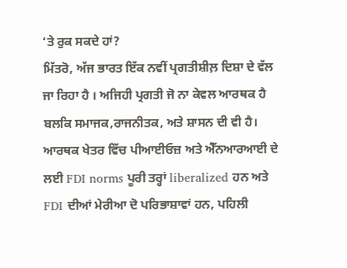‘ਤੇ ਰੁਕ ਸਕਦੇ ਹਾਂ?
ਮਿੱਤਰੋ, ਅੱਜ ਭਾਰਤ ਇੱਕ ਨਵੀਂ ਪ੍ਰਗਤੀਸ਼ੀਲ਼ ਦਿਸ਼ਾ ਦੇ ਵੱਲ ਜਾ ਰਿਹਾ ਹੈ । ਅਜਿਹੀ ਪ੍ਰਗਤੀ ਜੋ ਨਾ ਕੇਵਲ ਆਰਥਕ ਹੈ ਬਲਕਿ ਸਮਾਜਕ,ਰਾਜਨੀਤਕ, ਅਤੇ ਸ਼ਾਸਨ ਦੀ ਵੀ ਹੈ। ਆਰਥਕ ਖੇਤਰ ਵਿੱਚ ਪੀਆਈਓਜ਼ ਅਤੇ ਐੱਨਆਰਆਈ ਦੇ ਲਈ FDI norms ਪੂਰੀ ਤਰ੍ਹਾਂ liberalized ਹਨ ਅਤੇ FDI ਦੀਆਂ ਮੇਰੀਆ ਦੋ ਪਰਿਭਾਸ਼ਾਵਾਂ ਹਨ, ਪਹਿਲੀ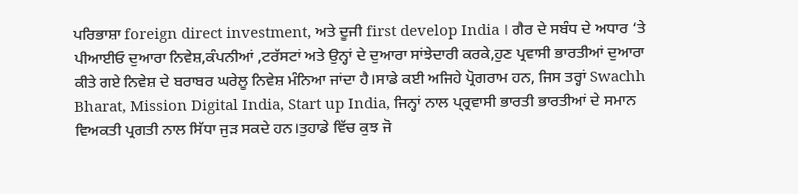ਪਰਿਭਾਸ਼ਾ foreign direct investment, ਅਤੇ ਦੂਜੀ first develop India । ਗੈਰ ਦੇ ਸਬੰਧ ਦੇ ਅਧਾਰ ‘ਤੇ ਪੀਆਈਓ ਦੁਆਰਾ ਨਿਵੇਸ਼,ਕੰਪਨੀਆਂ ,ਟਰੱਸਟਾਂ ਅਤੇ ਉਨ੍ਹਾਂ ਦੇ ਦੁਆਰਾ ਸਾਂਝੇਦਾਰੀ ਕਰਕੇ,ਹੁਣ ਪ੍ਰਵਾਸੀ ਭਾਰਤੀਆਂ ਦੁਆਰਾ ਕੀਤੇ ਗਏ ਨਿਵੇਸ਼ ਦੇ ਬਰਾਬਰ ਘਰੇਲੂ ਨਿਵੇਸ਼ ਮੰਨਿਆ ਜਾਂਦਾ ਹੈ।ਸਾਡੇ ਕਈ ਅਜਿਹੇ ਪ੍ਰੋਗਰਾਮ ਹਨ, ਜਿਸ ਤਰ੍ਹਾਂ Swachh Bharat, Mission Digital India, Start up India, ਜਿਨ੍ਹਾਂ ਨਾਲ ਪ੍ਰ੍ਰਵਾਸੀ ਭਾਰਤੀ ਭਾਰਤੀਆਂ ਦੇ ਸਮਾਨ ਵਿਅਕਤੀ ਪ੍ਰਗਤੀ ਨਾਲ ਸਿੱਧਾ ਜੁੜ ਸਕਦੇ ਹਨ।ਤੁਹਾਡੇ ਵਿੱਚ ਕੁਝ ਜੋ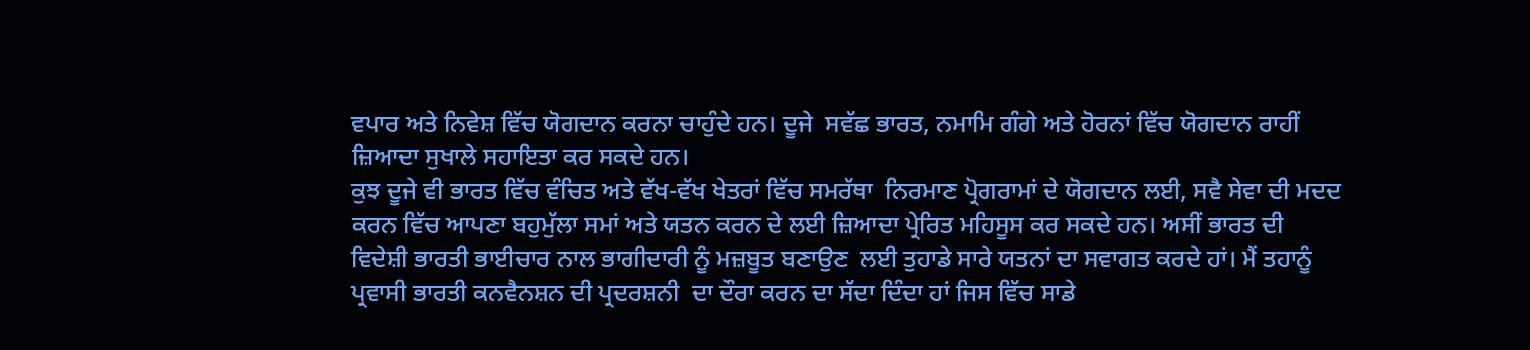ਵਪਾਰ ਅਤੇ ਨਿਵੇਸ਼ ਵਿੱਚ ਯੋਗਦਾਨ ਕਰਨਾ ਚਾਹੁੰਦੇ ਹਨ। ਦੂਜੇ  ਸਵੱਛ ਭਾਰਤ, ਨਮਾਮਿ ਗੰਗੇ ਅਤੇ ਹੋਰਨਾਂ ਵਿੱਚ ਯੋਗਦਾਨ ਰਾਹੀਂ ਜ਼ਿਆਦਾ ਸੁਖਾਲੇ ਸਹਾਇਤਾ ਕਰ ਸਕਦੇ ਹਨ।
ਕੁਝ ਦੂਜੇ ਵੀ ਭਾਰਤ ਵਿੱਚ ਵੰਚਿਤ ਅਤੇ ਵੱਖ-ਵੱਖ ਖੇਤਰਾਂ ਵਿੱਚ ਸਮਰੱਥਾ  ਨਿਰਮਾਣ ਪ੍ਰੋਗਰਾਮਾਂ ਦੇ ਯੋਗਦਾਨ ਲਈ, ਸਵੈ ਸੇਵਾ ਦੀ ਮਦਦ ਕਰਨ ਵਿੱਚ ਆਪਣਾ ਬਹੁਮੁੱਲਾ ਸਮਾਂ ਅਤੇ ਯਤਨ ਕਰਨ ਦੇ ਲਈ ਜ਼ਿਆਦਾ ਪ੍ਰੇਰਿਤ ਮਹਿਸੂਸ ਕਰ ਸਕਦੇ ਹਨ। ਅਸੀਂ ਭਾਰਤ ਦੀ ਵਿਦੇਸ਼ੀ ਭਾਰਤੀ ਭਾਈਚਾਰ ਨਾਲ ਭਾਗੀਦਾਰੀ ਨੂੰ ਮਜ਼ਬੂਤ ਬਣਾਉਣ  ਲਈ ਤੁਹਾਡੇ ਸਾਰੇ ਯਤਨਾਂ ਦਾ ਸਵਾਗਤ ਕਰਦੇ ਹਾਂ। ਮੈਂ ਤਹਾਨੂੰ  ਪ੍ਰਵਾਸੀ ਭਾਰਤੀ ਕਨਵੈਨਸ਼ਨ ਦੀ ਪ੍ਰਦਰਸ਼ਨੀ  ਦਾ ਦੌਰਾ ਕਰਨ ਦਾ ਸੱਦਾ ਦਿੰਦਾ ਹਾਂ ਜਿਸ ਵਿੱਚ ਸਾਡੇ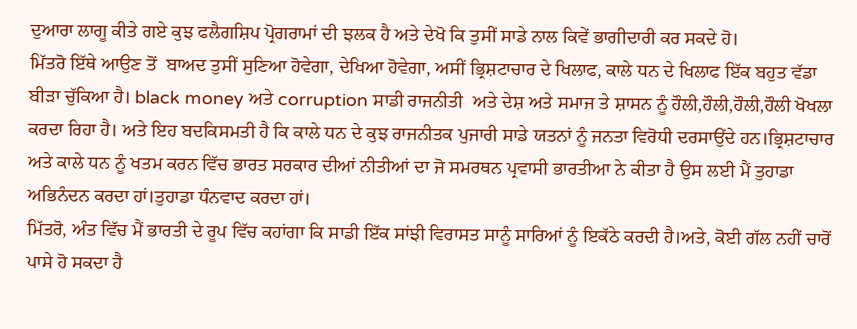ਦੁਆਰਾ ਲਾਗੂ ਕੀਤੇ ਗਏ ਕੁਝ ਫਲੈਗਸ਼ਿਪ ਪ੍ਰੋਗਰਾਮਾਂ ਦੀ ਝਲਕ ਹੈ ਅਤੇ ਦੇਖੋ ਕਿ ਤੁਸੀਂ ਸਾਡੇ ਨਾਲ ਕਿਵੇਂ ਭਾਗੀਦਾਰੀ ਕਰ ਸਕਦੇ ਹੋ।
ਮਿੱਤਰੋ ਇੱਥੇ ਆਉਣ ਤੋਂ  ਬਾਅਦ ਤੁਸੀਂ ਸੁਣਿਆ ਹੋਵੇਗਾ, ਦੇਖਿਆ ਹੋਵੇਗਾ, ਅਸੀਂ ਭ੍ਰਿਸ਼ਟਾਚਾਰ ਦੇ ਖਿਲਾਫ, ਕਾਲੇ ਧਨ ਦੇ ਖਿਲਾਫ ਇੱਕ ਬਹੁਤ ਵੱਡਾ ਬੀੜਾ ਚੁੱਕਿਆ ਹੈ। black money ਅਤੇ corruption ਸਾਡੀ ਰਾਜਨੀਤੀ  ਅਤੇ ਦੇਸ਼ ਅਤੇ ਸਮਾਜ ਤੇ ਸ਼ਾਸਨ ਨੂੰ ਹੌਲੀ,ਹੌਲੀ,ਹੌਲੀ,ਹੌਲੀ ਖੋਖਲਾ ਕਰਦਾ ਰਿਹਾ ਹੈ। ਅਤੇ ਇਹ ਬਦਕਿਸਮਤੀ ਹੈ ਕਿ ਕਾਲੇ ਧਨ ਦੇ ਕੁਝ ਰਾਜਨੀਤਕ ਪੁਜਾਰੀ ਸਾਡੇ ਯਤਨਾਂ ਨੂੰ ਜਨਤਾ ਵਿਰੋਧੀ ਦਰਸਾਉਂਦੇ ਹਨ।ਭ੍ਰਿਸ਼ਟਾਚਾਰ ਅਤੇ ਕਾਲੇ ਧਨ ਨੂੰ ਖਤਮ ਕਰਨ ਵਿੱਚ ਭਾਰਤ ਸਰਕਾਰ ਦੀਆਂ ਨੀਤੀਆਂ ਦਾ ਜੋ ਸਮਰਥਨ ਪ੍ਰਵਾਸੀ ਭਾਰਤੀਆ ਨੇ ਕੀਤਾ ਹੈ ਉਸ ਲਈ ਮੈਂ ਤੁਹਾਡਾ ਅਭਿਨੰਦਨ ਕਰਦਾ ਹਾਂ।ਤੁਹਾਡਾ ਧੰਨਵਾਦ ਕਰਦਾ ਹਾਂ।
ਮਿੱਤਰੋ, ਅੰਤ ਵਿੱਚ ਮੈਂ ਭਾਰਤੀ ਦੇ ਰੂਪ ਵਿੱਚ ਕਹਾਂਗਾ ਕਿ ਸਾਡੀ ਇੱਕ ਸਾਂਝੀ ਵਿਰਾਸਤ ਸਾਨੂੰ ਸਾਰਿਆਂ ਨੂੰ ਇਕੱਠੇ ਕਰਦੀ ਹੈ।ਅਤੇ, ਕੋਈ ਗੱਲ ਨਹੀਂ ਚਾਰੋਂ ਪਾਸੇ ਹੋ ਸਕਦਾ ਹੈ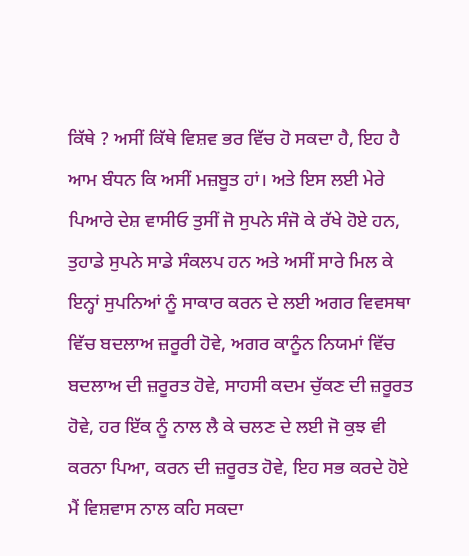ਕਿੱਥੇ ? ਅਸੀਂ ਕਿੱਥੇ ਵਿਸ਼ਵ ਭਰ ਵਿੱਚ ਹੋ ਸਕਦਾ ਹੈ, ਇਹ ਹੈ ਆਮ ਬੰਧਨ ਕਿ ਅਸੀਂ ਮਜ਼ਬੂਤ ਹਾਂ। ਅਤੇ ਇਸ ਲਈ ਮੇਰੇ ਪਿਆਰੇ ਦੇਸ਼ ਵਾਸੀਓ ਤੁਸੀਂ ਜੋ ਸੁਪਨੇ ਸੰਜੋ ਕੇ ਰੱਖੇ ਹੋਏ ਹਨ, ਤੁਹਾਡੇ ਸੁਪਨੇ ਸਾਡੇ ਸੰਕਲਪ ਹਨ ਅਤੇ ਅਸੀਂ ਸਾਰੇ ਮਿਲ ਕੇ ਇਨ੍ਹਾਂ ਸੁਪਨਿਆਂ ਨੂੰ ਸਾਕਾਰ ਕਰਨ ਦੇ ਲਈ ਅਗਰ ਵਿਵਸਥਾ ਵਿੱਚ ਬਦਲਾਅ ਜ਼ਰੂਰੀ ਹੋਵੇ, ਅਗਰ ਕਾਨੂੰਨ ਨਿਯਮਾਂ ਵਿੱਚ ਬਦਲਾਅ ਦੀ ਜ਼ਰੂਰਤ ਹੋਵੇ, ਸਾਹਸੀ ਕਦਮ ਚੁੱਕਣ ਦੀ ਜ਼ਰੂਰਤ ਹੋਵੇ, ਹਰ ਇੱਕ ਨੂੰ ਨਾਲ ਲੈ ਕੇ ਚਲਣ ਦੇ ਲਈ ਜੋ ਕੁਝ ਵੀ ਕਰਨਾ ਪਿਆ, ਕਰਨ ਦੀ ਜ਼ਰੂਰਤ ਹੋਵੇ, ਇਹ ਸਭ ਕਰਦੇ ਹੋਏ ਮੈਂ ਵਿਸ਼ਵਾਸ ਨਾਲ ਕਹਿ ਸਕਦਾ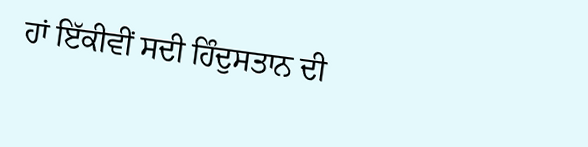ਹਾਂ ਇੱਕੀਵੀਂ ਸਦੀ ਹਿੰਦੁਸਤਾਨ ਦੀ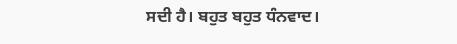ਸਦੀ ਹੈ। ਬਹੁਤ ਬਹੁਤ ਧੰਨਵਾਦ।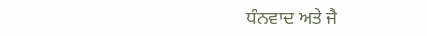ਧੰਨਵਾਦ ਅਤੇ ਜੈ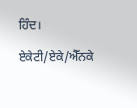ਹਿੰਦ।

ਏਕੇਟੀ/ਏਕੇ/ਐੱਨਕੇ